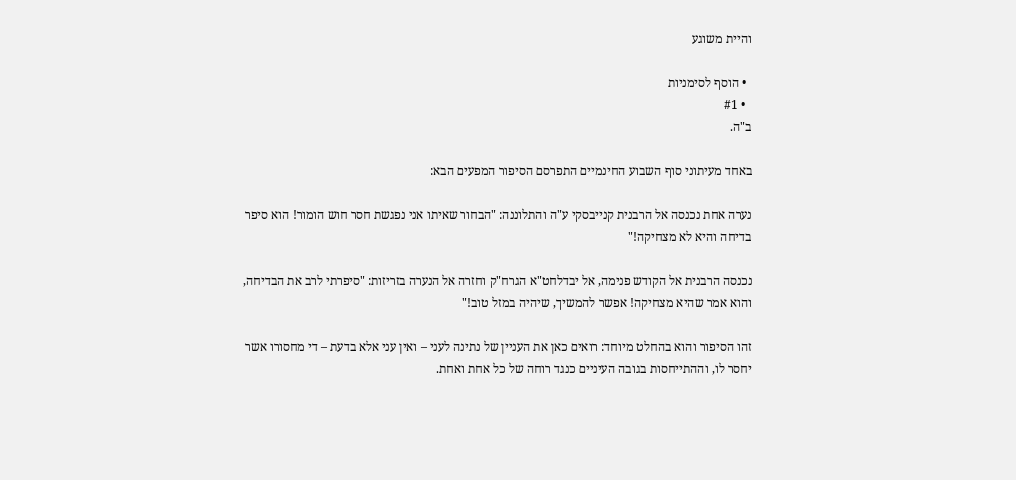והיית משוגע

  • הוסף לסימניות
  • #1
ב"ה.

באחד מעיתוני סוף השבוע החינמיים התפרסם הסיפור המפעים הבא:

נערה אחת נכנסה אל הרבנית קנייבסקי ע"ה והתלוננה: "הבחור שאיתו אני נפגשת חסר חוש הומור! הוא סיפר בדיחה והיא לא מצחיקה!"

נכנסה הרבנית אל הקודש פנימה, אל יבדלחט"א הגרח"ק וחזרה אל הנערה בזריזות: "סיפרתי לרב את הבדיחה, והוא אמר שהיא מצחיקה! אפשר להמשיך, שיהיה במזל טוב!"

זהו הסיפור והוא בהחלט מיוחד: רואים כאן את העניין של נתינה לעני – ואין עני אלא בדעת – די מחסורו אשר יחסר לו, וההתייחסות בגובה העיניים כנגד רוחה של כל אחת ואחת.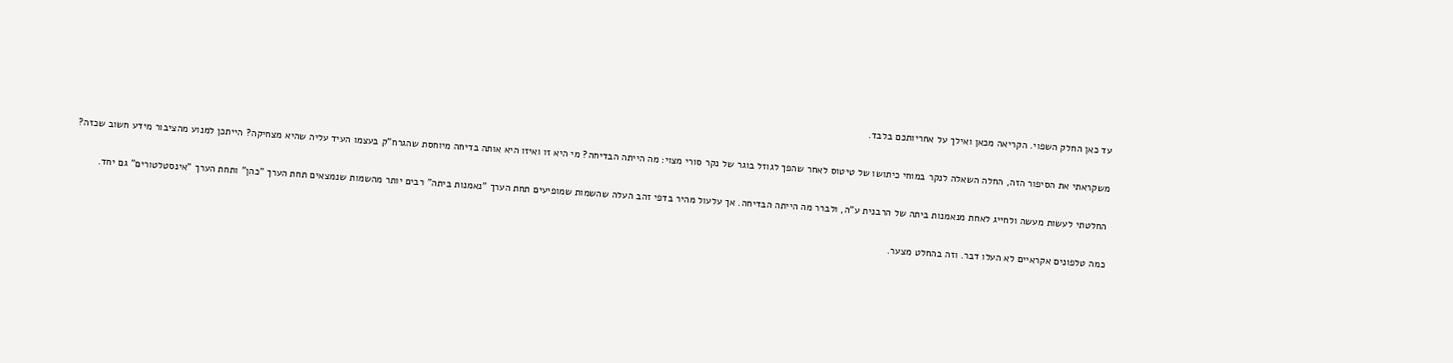עד כאן החלק השפוי. הקריאה מכאן ואילך על אחריותכם בלבד.

משקראתי את הסיפור הזה, החלה השאלה לנקר במוחי כיתושו של טיטוס לאחר שהפך לגוזל בוגר של נקר סורי מצוי: מה הייתה הבדיחה? מי היא זו ואיזו היא אותה בדיחה מיוחסת שהגרח"ק בעצמו העיד עליה שהיא מצחיקה? הייתכן למנוע מהציבור מידע חשוב שכזה?

החלטתי לעשות מעשה ולחייג לאחת מנאמנות ביתה של הרבנית ע"ה, ולברר מה הייתה הבדיחה. אך עלעול מהיר בדפי זהב העלה שהשמות שמופיעים תחת הערך "נאמנות ביתה" רבים יותר מהשמות שנמצאים תחת הערך "כהן" ותחת הערך "אינסטלטורים" גם יחד.

כמה טלפונים אקראיים לא העלו דבר. וזה בהחלט מצער.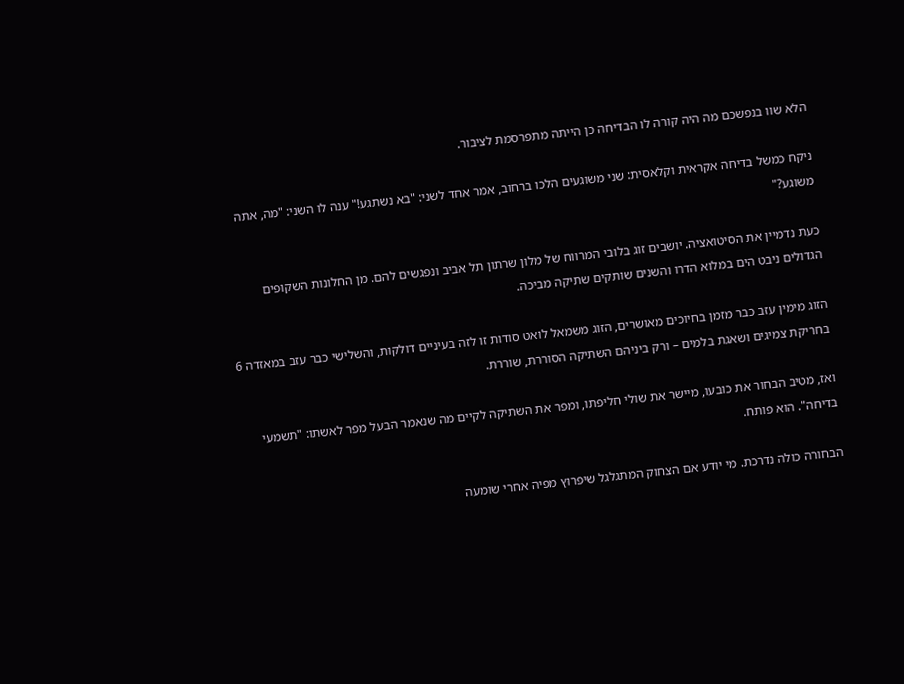הלא שוו בנפשכם מה היה קורה לו הבדיחה כן הייתה מתפרסמת לציבור.

ניקח כמשל בדיחה אקראית וקלאסית: שני משוגעים הלכו ברחוב, אמר אחד לשני: "בא נשתגע!" ענה לו השני: "מה, אתה משוגע?"

כעת נדמיין את הסיטואציה. יושבים זוג בלובי המרווח של מלון שרתון תל אביב ונפגשים להם. מן החלונות השקופים הגדולים ניבט הים במלוא הדרו והשנים שותקים שתיקה מביכה.

הזוג מימין עזב כבר מזמן בחיוכים מאושרים, הזוג משמאל לואט סודות זו לזה בעיניים דולקות, והשלישי כבר עזב במאזדה 6 בחריקת צמיגים ושאגת בלמים – ורק ביניהם השתיקה הסוררת, שוררת.

ואז, מטיב הבחור את כובעו, מיישר את שולי חליפתו, ומפר את השתיקה לקיים מה שנאמר הבעל מפר לאשתו: "תשמעי בדיחה". הוא פותח.

הבחורה כולה נדרכת. מי יודע אם הצחוק המתגלגל שיפרוץ מפיה אחרי שומעה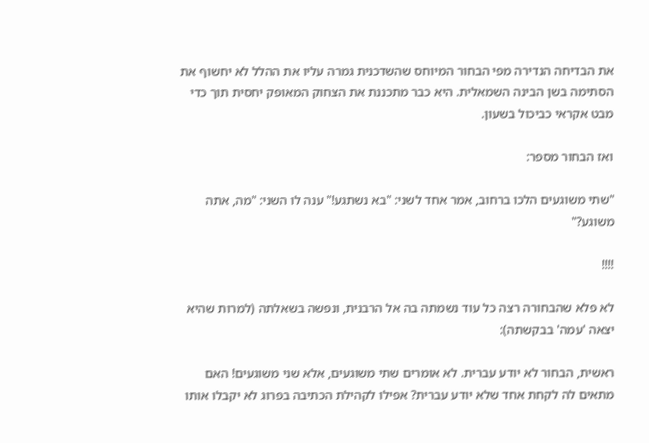את הבדיחה הנדירה מפי הבחור המיוחס שהשדכנית גמרה עליו את ההלל לא יחשוף את הסתימה בשן הבינה השמאלית. היא כבר מתכננת את הצחוק המאופק יחסית תוך כדי מבט אקראי כביכול בשעון.

ואז הבחור מספר:

"שתי משוגעים הלכו ברחוב, אמר אחד לשני: "בא נשתגע!" ענה לו השני: "מה, אתה משוגע?"

!!!!

לא פלא שהבחורה רצה כל עוד נשמתה בה אל הרבנית, ונפשה בשאלתה (למרות שהיא יצאה 'עמה' בבקשתה):

ראשית, הבחור לא יודע עברית. לא אומרים שתי משוגעים, אלא שני משוגעים! האם מתאים לה לקחת אחד שלא יודע עברית? אפילו לקהילת הכתיבה בפרוג לא יקבלו אותו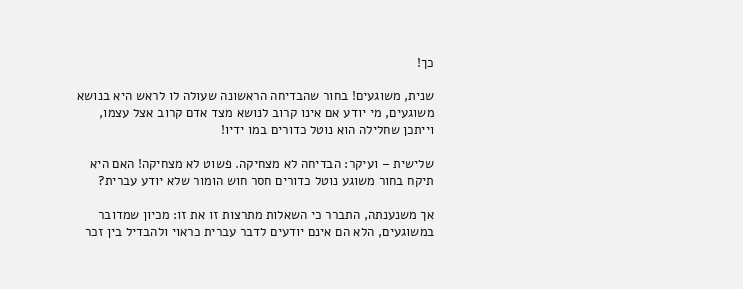כך!

שנית, משוגעים! בחור שהבדיחה הראשונה שעולה לו לראש היא בנושא משוגעים, מי יודע אם אינו קרוב לנושא מצד אדם קרוב אצל עצמו, וייתכן שחלילה הוא נוטל כדורים במו ידיו!

שלישית – ועיקר: הבדיחה לא מצחיקה. פשוט לא מצחיקה! האם היא תיקח בחור משוגע נוטל כדורים חסר חוש הומור שלא יודע עברית?

אך משנענתה, התברר כי השאלות מתרצות זו את זו: מכיון שמדובר במשוגעים, הלא הם אינם יודעים לדבר עברית כראוי ולהבדיל בין זכר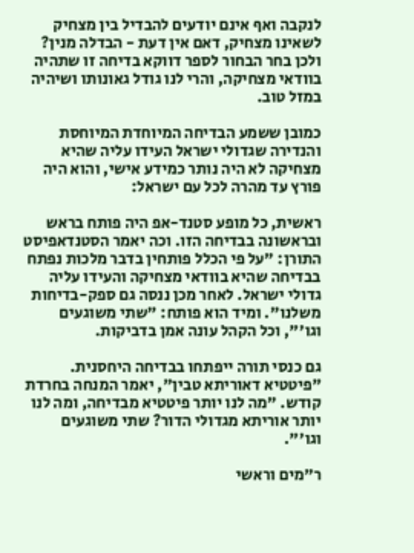לנקבה ואף אינם יודעים להבדיל בין מצחיק לשאינו מצחיק, דאם אין דעת - הבדלה מנין? ולכן בחר הבחור לספר דווקא בדיחה זו שתהיה בוודאי מצחיקה, והרי לנו גודל גאונותו ושיהיה במזל טוב.

כמובן ששמע הבדיחה המיוחדת המיוחסת והנדירה שגדולי ישראל העידו עליה שהיא מצחיקה לא היה נותר כמידע אישי, והוא היה פורץ עד מהרה לכל עם ישראל:

ראשית, כל מופע סטנד-אפ היה פותח בראש ובראשונה בבדיחה הזו. וכה יאמר הסטנדאפיסט התורן: "על פי הכלל פותחין בדבר מלכות נפתח בבדיחה שהיא בוודאי מצחיקה והעידו עליה גדולי ישראל. לאחר מכן ננסה גם ספק-בדיחות משלנו". ומיד הוא פותח: "שתי משוגעים וגו'", וכל הקהל עונה אמן בדביקות.

גם כנסי תורה ייפתחו בבדיחה היחסנית. "פיטטיא דאוריתא טבין", יאמר המנחה בחרדת קודש. "מה לנו יותר פיטטיא מבדיחה, ומה לנו יותר אוריתא מגדולי הדור? שתי משוגעים וגו'".

ר"מים וראשי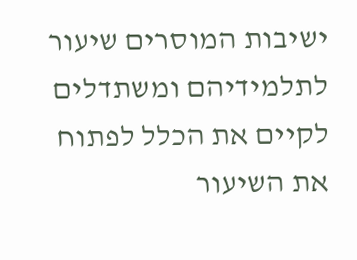ישיבות המוסרים שיעור לתלמידיהם ומשתדלים לקיים את הכלל לפתוח את השיעור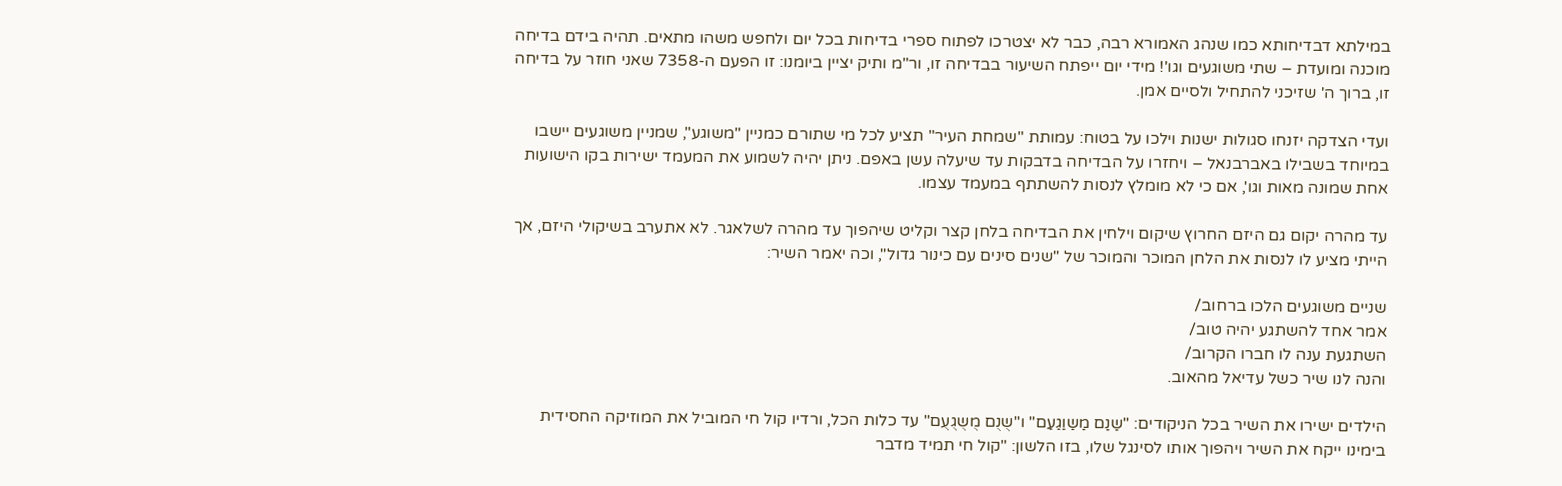במילתא דבדיחותא כמו שנהג האמורא רבה, כבר לא יצטרכו לפתוח ספרי בדיחות בכל יום ולחפש משהו מתאים. תהיה בידם בדיחה מוכנה ומועדת – שתי משוגעים וגו'! מידי יום ייפתח השיעור בבדיחה זו, ור"מ ותיק יציין ביומנו: זו הפעם ה-7358 שאני חוזר על בדיחה זו, ברוך ה' שזיכני להתחיל ולסיים אמן.

ועדי הצדקה יזנחו סגולות ישנות וילכו על בטוח: עמותת "שמחת העיר" תציע לכל מי שתורם כמניין "משוגע", שמניין משוגעים יישבו במיוחד בשבילו באברבנאל – ויחזרו על הבדיחה בדבקות עד שיעלה עשן באפם. ניתן יהיה לשמוע את המעמד ישירות בקו הישועות אחת שמונה מאות וגו', אם כי לא מומלץ לנסות להשתתף במעמד עצמו.

עד מהרה יקום גם היזם החרוץ שיקום וילחין את הבדיחה בלחן קצר וקליט שיהפוך עד מהרה לשלאגר. לא אתערב בשיקולי היזם, אך הייתי מציע לו לנסות את הלחן המוכר והמוכר של "שנים סינים עם כינור גדול", וכה יאמר השיר:

שניים משוגעים הלכו ברחוב/
אמר אחד להשתגע יהיה טוב/
השתגעת ענה לו חברו הקרוב/
והנה לנו שיר כשל עדיאל מהאוב.

הילדים ישירו את השיר בכל הניקודים: "שַנַם מַשַוַגַעַם" ו"שֻנֻם מֻשֻגֻעֻם" עד כלות הכל, ורדיו קול חי המוביל את המוזיקה החסידית בימינו ייקח את השיר ויהפוך אותו לסינגל שלו, בזו הלשון: "קול חי תמיד מדבר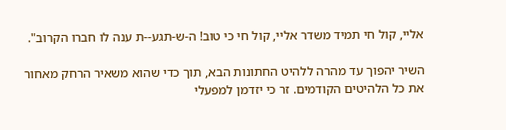אליי, קול חי תמיד משדר אליי, קול חי כי טוב! ה-ש-תגע--ת ענה לו חברו הקרוב".

השיר יהפוך עד מהרה ללהיט החתונות הבא, תוך כדי שהוא משאיר הרחק מאחור את כל הלהיטים הקודמים. זר כי יזדמן למפעלי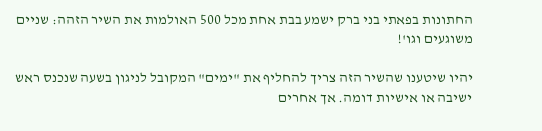החתונות בפאתי בני ברק ישמע בבת אחת מכל 500 האולמות את השיר הזהה: שניים משוגעים וגו'!

יהיו שיטענו שהשיר הזה צריך להחליף את "ימים" המקובל לניגון בשעה שנכנס ראש ישיבה או אישיות דומה. אך אחרים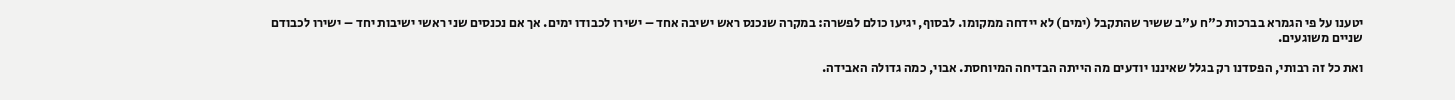יטענו על פי הגמרא בברכות כ"ח ע"ב ששיר שהתקבל (ימים) לא יידחה ממקומו. לבסוף, יגיעו כולם לפשרה: במקרה שנכנס ראש ישיבה אחד – ישירו לכבודו ימים. אך אם נכנסים שני ראשי ישיבות יחד – ישירו לכבודם שניים משוגעים.

ואת כל זה רבותי, הפסדנו רק בגלל שאיננו יודעים מה הייתה הבדיחה המיוחסת. אבוי, כמה גדולה האבידה.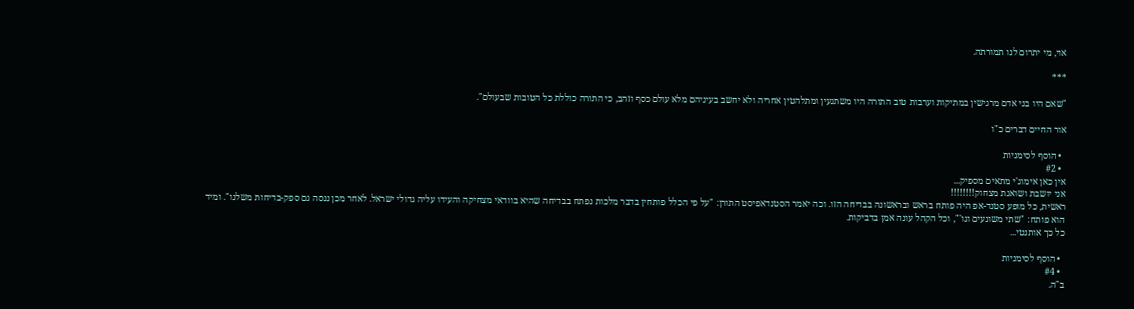אוי, מי יתרום לנו תמורתה.

***

"שאם היו בני אדם מרגישין במתיקות וערבות טוב התורה היו משתגעין ומתלהטין אחריה ולא יחשב בעיניהם מלא עולם כסף וזהב, כי התורה כוללת כל הטובות שבעולם".

אור החיים דברים כ"ו

  • הוסף לסימניות
  • #2
אין כאן אימוג'י מתאים מספיק...
אני יושבת ושואגת מצחוק!!!!!!!!
ראשית, כל מופע סטנד-אפ היה פותח בראש ובראשונה בבדיחה הזו. וכה יאמר הסטנדאפיסט התורן: "על פי הכלל פותחין בדבר מלכות נפתח בבדיחה שהיא בוודאי מצחיקה והעידו עליה גדולי ישראל. לאחר מכן ננסה גם ספק-בדיחות משלנו". ומיד הוא פותח: "שתי משוגעים וגו'", וכל הקהל עונה אמן בדביקות.
כל כך אותנטי...

  • הוסף לסימניות
  • #4
ב"ה.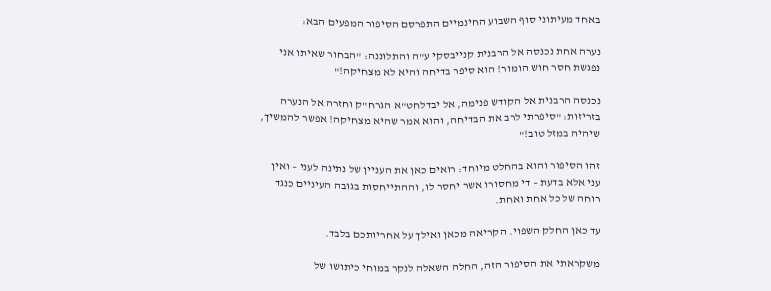באחד מעיתוני סוף השבוע החינמיים התפרסם הסיפור המפעים הבא:

נערה אחת נכנסה אל הרבנית קנייבסקי ע"ה והתלוננה: "הבחור שאיתו אני נפגשת חסר חוש הומור! הוא סיפר בדיחה והיא לא מצחיקה!"

נכנסה הרבנית אל הקודש פנימה, אל יבדלחט"א הגרח"ק וחזרה אל הנערה בזריזות: "סיפרתי לרב את הבדיחה, והוא אמר שהיא מצחיקה! אפשר להמשיך, שיהיה במזל טוב!"

זהו הסיפור והוא בהחלט מיוחד: רואים כאן את העניין של נתינה לעני – ואין עני אלא בדעת – די מחסורו אשר יחסר לו, וההתייחסות בגובה העיניים כנגד רוחה של כל אחת ואחת.

עד כאן החלק השפוי. הקריאה מכאן ואילך על אחריותכם בלבד.

משקראתי את הסיפור הזה, החלה השאלה לנקר במוחי כיתושו של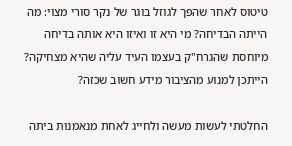טיטוס לאחר שהפך לגוזל בוגר של נקר סורי מצוי: מה הייתה הבדיחה? מי היא זו ואיזו היא אותה בדיחה מיוחסת שהגרח"ק בעצמו העיד עליה שהיא מצחיקה? הייתכן למנוע מהציבור מידע חשוב שכזה?

החלטתי לעשות מעשה ולחייג לאחת מנאמנות ביתה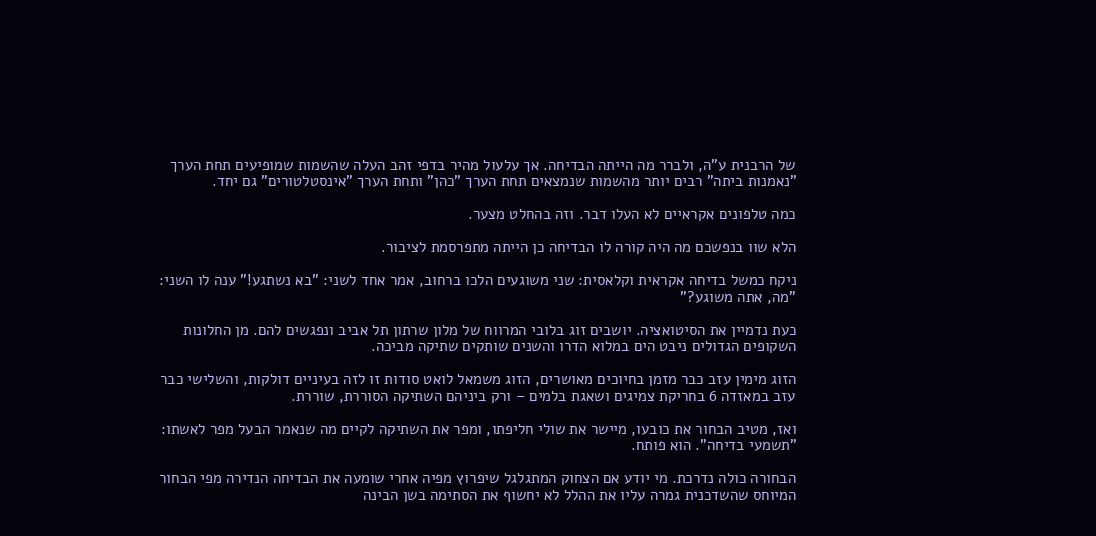של הרבנית ע"ה, ולברר מה הייתה הבדיחה. אך עלעול מהיר בדפי זהב העלה שהשמות שמופיעים תחת הערך "נאמנות ביתה" רבים יותר מהשמות שנמצאים תחת הערך "כהן" ותחת הערך "אינסטלטורים" גם יחד.

כמה טלפונים אקראיים לא העלו דבר. וזה בהחלט מצער.

הלא שוו בנפשכם מה היה קורה לו הבדיחה כן הייתה מתפרסמת לציבור.

ניקח כמשל בדיחה אקראית וקלאסית: שני משוגעים הלכו ברחוב, אמר אחד לשני: "בא נשתגע!" ענה לו השני: "מה, אתה משוגע?"

כעת נדמיין את הסיטואציה. יושבים זוג בלובי המרווח של מלון שרתון תל אביב ונפגשים להם. מן החלונות השקופים הגדולים ניבט הים במלוא הדרו והשנים שותקים שתיקה מביכה.

הזוג מימין עזב כבר מזמן בחיוכים מאושרים, הזוג משמאל לואט סודות זו לזה בעיניים דולקות, והשלישי כבר עזב במאזדה 6 בחריקת צמיגים ושאגת בלמים – ורק ביניהם השתיקה הסוררת, שוררת.

ואז, מטיב הבחור את כובעו, מיישר את שולי חליפתו, ומפר את השתיקה לקיים מה שנאמר הבעל מפר לאשתו: "תשמעי בדיחה". הוא פותח.

הבחורה כולה נדרכת. מי יודע אם הצחוק המתגלגל שיפרוץ מפיה אחרי שומעה את הבדיחה הנדירה מפי הבחור המיוחס שהשדכנית גמרה עליו את ההלל לא יחשוף את הסתימה בשן הבינה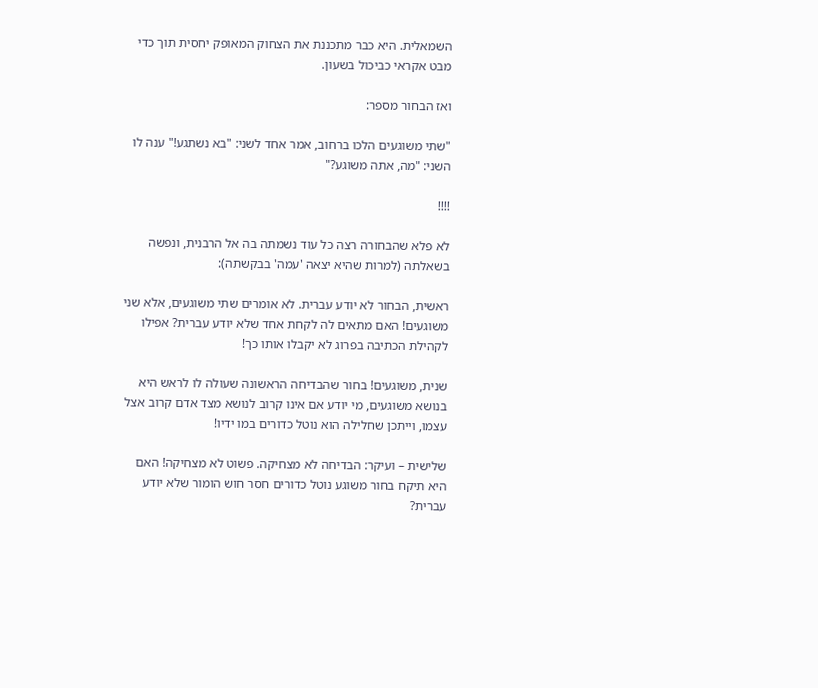השמאלית. היא כבר מתכננת את הצחוק המאופק יחסית תוך כדי מבט אקראי כביכול בשעון.

ואז הבחור מספר:

"שתי משוגעים הלכו ברחוב, אמר אחד לשני: "בא נשתגע!" ענה לו השני: "מה, אתה משוגע?"

!!!!

לא פלא שהבחורה רצה כל עוד נשמתה בה אל הרבנית, ונפשה בשאלתה (למרות שהיא יצאה 'עמה' בבקשתה):

ראשית, הבחור לא יודע עברית. לא אומרים שתי משוגעים, אלא שני משוגעים! האם מתאים לה לקחת אחד שלא יודע עברית? אפילו לקהילת הכתיבה בפרוג לא יקבלו אותו כך!

שנית, משוגעים! בחור שהבדיחה הראשונה שעולה לו לראש היא בנושא משוגעים, מי יודע אם אינו קרוב לנושא מצד אדם קרוב אצל עצמו, וייתכן שחלילה הוא נוטל כדורים במו ידיו!

שלישית – ועיקר: הבדיחה לא מצחיקה. פשוט לא מצחיקה! האם היא תיקח בחור משוגע נוטל כדורים חסר חוש הומור שלא יודע עברית?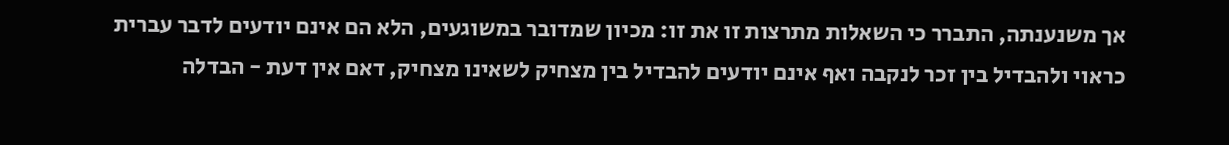אך משנענתה, התברר כי השאלות מתרצות זו את זו: מכיון שמדובר במשוגעים, הלא הם אינם יודעים לדבר עברית כראוי ולהבדיל בין זכר לנקבה ואף אינם יודעים להבדיל בין מצחיק לשאינו מצחיק, דאם אין דעת - הבדלה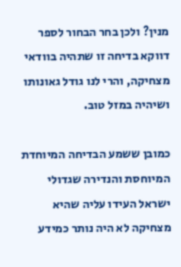מנין? ולכן בחר הבחור לספר דווקא בדיחה זו שתהיה בוודאי מצחיקה, והרי לנו גודל גאונותו ושיהיה במזל טוב.

כמובן ששמע הבדיחה המיוחדת המיוחסת והנדירה שגדולי ישראל העידו עליה שהיא מצחיקה לא היה נותר כמידע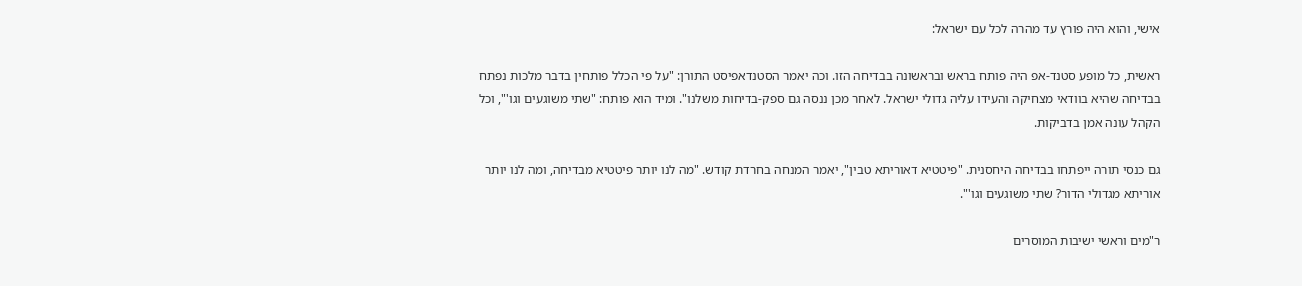אישי, והוא היה פורץ עד מהרה לכל עם ישראל:

ראשית, כל מופע סטנד-אפ היה פותח בראש ובראשונה בבדיחה הזו. וכה יאמר הסטנדאפיסט התורן: "על פי הכלל פותחין בדבר מלכות נפתח בבדיחה שהיא בוודאי מצחיקה והעידו עליה גדולי ישראל. לאחר מכן ננסה גם ספק-בדיחות משלנו". ומיד הוא פותח: "שתי משוגעים וגו'", וכל הקהל עונה אמן בדביקות.

גם כנסי תורה ייפתחו בבדיחה היחסנית. "פיטטיא דאוריתא טבין", יאמר המנחה בחרדת קודש. "מה לנו יותר פיטטיא מבדיחה, ומה לנו יותר אוריתא מגדולי הדור? שתי משוגעים וגו'".

ר"מים וראשי ישיבות המוסרים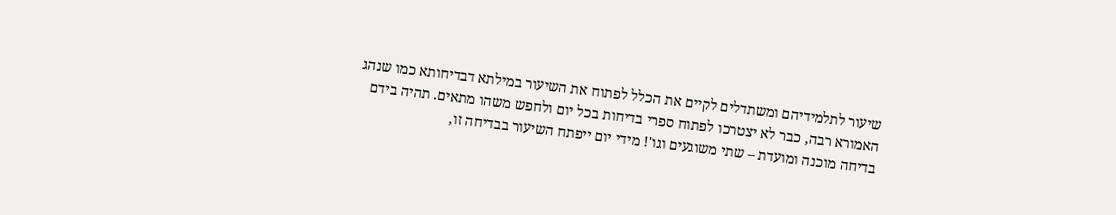שיעור לתלמידיהם ומשתדלים לקיים את הכלל לפתוח את השיעור במילתא דבדיחותא כמו שנהג האמורא רבה, כבר לא יצטרכו לפתוח ספרי בדיחות בכל יום ולחפש משהו מתאים. תהיה בידם בדיחה מוכנה ומועדת – שתי משוגעים וגו'! מידי יום ייפתח השיעור בבדיחה זו,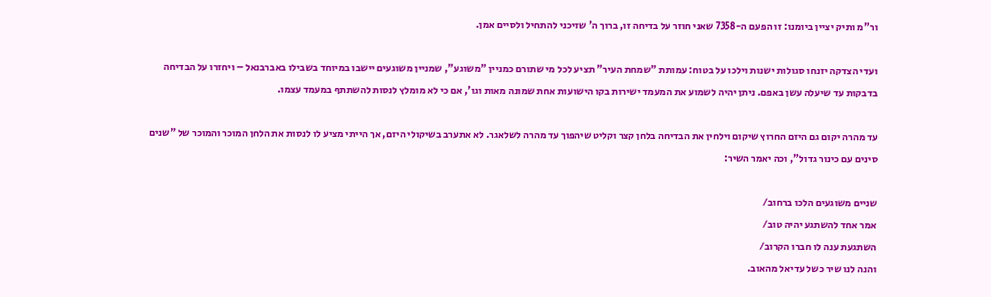ור"מ ותיק יציין ביומנו: זו הפעם ה-7358 שאני חוזר על בדיחה זו, ברוך ה' שזיכני להתחיל ולסיים אמן.

ועדי הצדקה יזנחו סגולות ישנות וילכו על בטוח: עמותת "שמחת העיר" תציע לכל מי שתורם כמניין "משוגע", שמניין משוגעים יישבו במיוחד בשבילו באברבנאל – ויחזרו על הבדיחה בדבקות עד שיעלה עשן באפם. ניתן יהיה לשמוע את המעמד ישירות בקו הישועות אחת שמונה מאות וגו', אם כי לא מומלץ לנסות להשתתף במעמד עצמו.

עד מהרה יקום גם היזם החרוץ שיקום וילחין את הבדיחה בלחן קצר וקליט שיהפוך עד מהרה לשלאגר. לא אתערב בשיקולי היזם, אך הייתי מציע לו לנסות את הלחן המוכר והמוכר של "שנים סינים עם כינור גדול", וכה יאמר השיר:

שניים משוגעים הלכו ברחוב/
אמר אחד להשתגע יהיה טוב/
השתגעת ענה לו חברו הקרוב/
והנה לנו שיר כשל עדיאל מהאוב.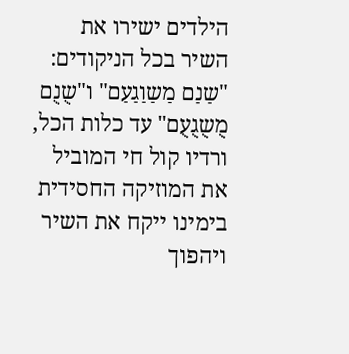הילדים ישירו את השיר בכל הניקודים: "שַנַם מַשַוַגַעַם" ו"שֻנֻם מֻשֻגֻעֻם" עד כלות הכל, ורדיו קול חי המוביל את המוזיקה החסידית בימינו ייקח את השיר ויהפוך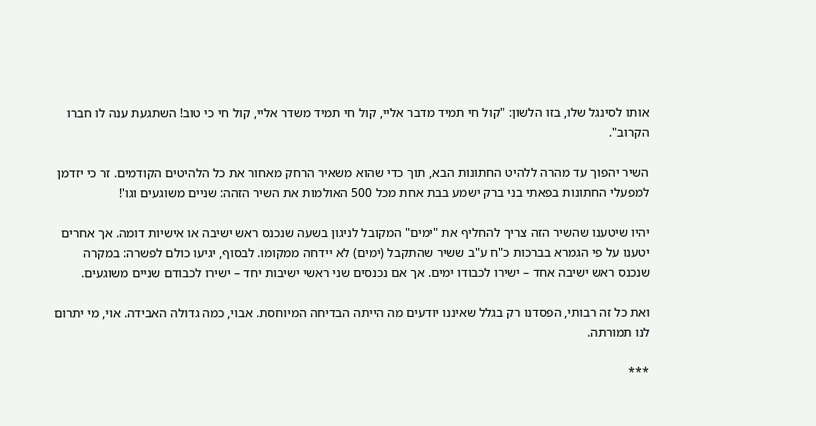אותו לסינגל שלו, בזו הלשון: "קול חי תמיד מדבר אליי, קול חי תמיד משדר אליי, קול חי כי טוב! השתגעת ענה לו חברו הקרוב".

השיר יהפוך עד מהרה ללהיט החתונות הבא, תוך כדי שהוא משאיר הרחק מאחור את כל הלהיטים הקודמים. זר כי יזדמן למפעלי החתונות בפאתי בני ברק ישמע בבת אחת מכל 500 האולמות את השיר הזהה: שניים משוגעים וגו'!

יהיו שיטענו שהשיר הזה צריך להחליף את "ימים" המקובל לניגון בשעה שנכנס ראש ישיבה או אישיות דומה. אך אחרים יטענו על פי הגמרא בברכות כ"ח ע"ב ששיר שהתקבל (ימים) לא יידחה ממקומו. לבסוף, יגיעו כולם לפשרה: במקרה שנכנס ראש ישיבה אחד – ישירו לכבודו ימים. אך אם נכנסים שני ראשי ישיבות יחד – ישירו לכבודם שניים משוגעים.

ואת כל זה רבותי, הפסדנו רק בגלל שאיננו יודעים מה הייתה הבדיחה המיוחסת. אבוי, כמה גדולה האבידה. אוי, מי יתרום לנו תמורתה.

***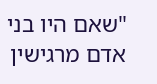"שאם היו בני אדם מרגישין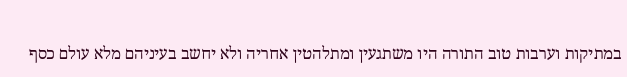במתיקות וערבות טוב התורה היו משתגעין ומתלהטין אחריה ולא יחשב בעיניהם מלא עולם כסף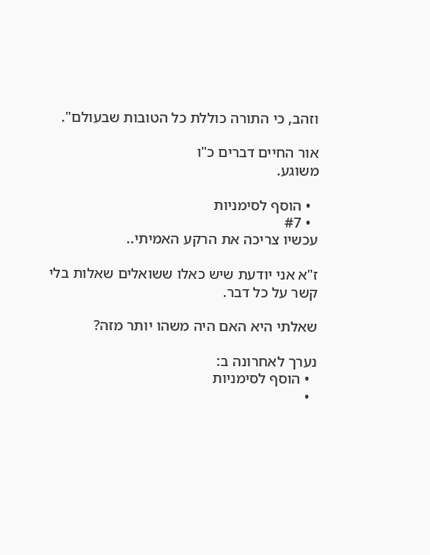וזהב, כי התורה כוללת כל הטובות שבעולם".

אור החיים דברים כ"ו
משוגע.

  • הוסף לסימניות
  • #7
עכשיו צריכה את הרקע האמיתי..

ז"א אני יודעת שיש כאלו ששואלים שאלות בלי קשר על כל דבר.

שאלתי היא האם היה משהו יותר מזה?

נערך לאחרונה ב:
  • הוסף לסימניות
  •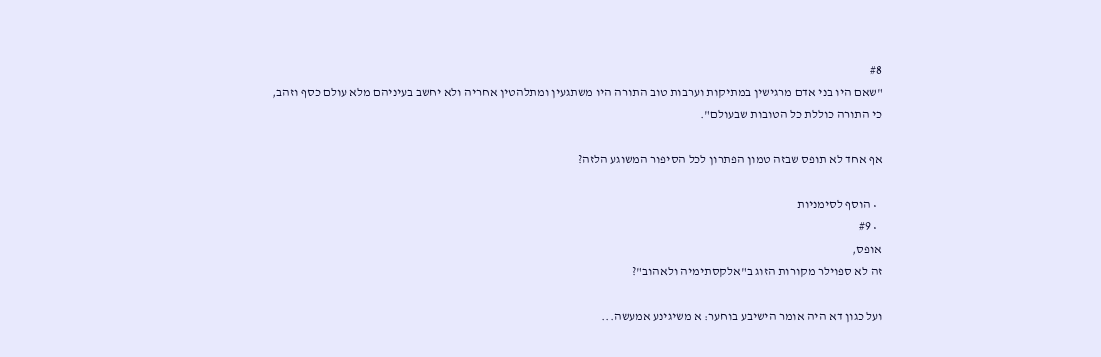#8
"שאם היו בני אדם מרגישין במתיקות וערבות טוב התורה היו משתגעין ומתלהטין אחריה ולא יחשב בעיניהם מלא עולם כסף וזהב, כי התורה כוללת כל הטובות שבעולם".

אף אחד לא תופס שבזה טמון הפתרון לכל הסיפור המשוגע הלזה?

  • הוסף לסימניות
  • #9
אופס,
זה לא ספוילר מקורות הזוג ב"אלקסתימיה ולאהוב"?

ועל כגון דא היה אומר הישיבע בוחער: א משיגינע אמעשה...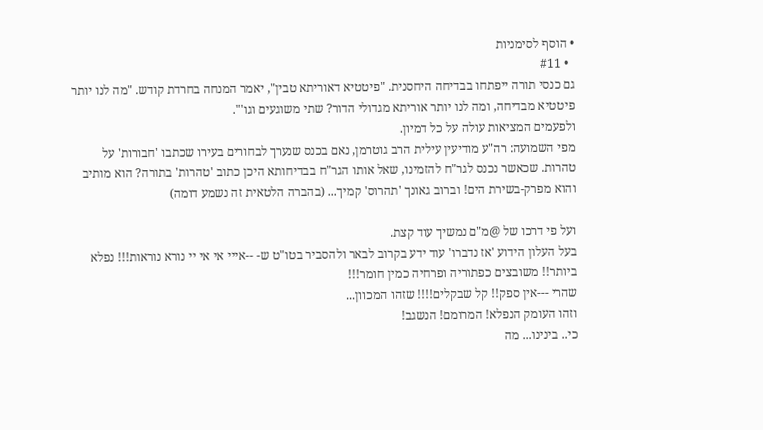• הוסף לסימניות
  • #11
גם כנסי תורה ייפתחו בבדיחה היחסנית. "פיטטיא דאוריתא טבין", יאמר המנחה בחרדת קודש. "מה לנו יותר פיטטיא מבדיחה, ומה לנו יותר אוריתא מגדולי הדור? שתי משוגעים וגו'".
ולפעמים המציאות עולה על כל דמיון.
מפי השמועה: רה"ע מודיעין עילית הרב גוטרמן, נאם בכנס שנערך לבחורים בעירו שכתבו 'חבורות' על טהרות. שכאשר נכנס לגר"ח להזמינו, שאל אותו הגר"ח בבדיחותא היכן כתוב 'טהרות' בתורה? הוא מותיב והוא מפרק-בשירת הים! וברוב גאונך 'תהרוס' קמיך... (בהברה הלטאית זה נשמע דומה)

ועל פי דרכו של @מ"ם נמשיך עוד קצת.
בעל העלון הידוע 'אז נדברו' עוד ידע בקרוב לבאר ולהסביר בטו"ט ש- --אייי אי אי יי נורא נוראות!!! נפלא ביותר!! משובצים כפתוריה ופרחיה כמין חומר!!!
שהרי ---אין ספק!! קל שבקלים!!!! שזהו המכוון...
וזהו העומק הנפלא! המרומם! הנשגב!
כי.. בינינו... מה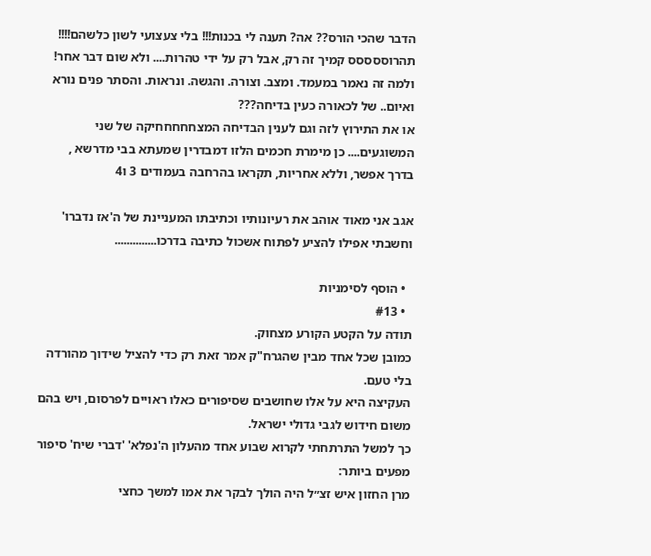הדבר שהכי הורס?? אה? תענה לי בכנות!!! בלי צעצועי לשון כלשהם!!!!
תהרוססססס קמיך זה רק, אבל רק על ידי טהרות.... ולא שום דבר אחר!
ולמה זה נאמר במעמד. ומצב. וצורה. והגשה. ונראות. והסתר פנים נורא ואיום.. של לכאורה כעין בדיחה???
או את התירוץ לזה וגם לענין הבדיחה המצחחחחחיקה של שני המשוגעים.... כן מימרת חכמים הלזו דמבדרין שמעתא בבי מדרשא , בדרך אפשר, וללא אחריות, תקראו בהרחבה בעמודים 3 ו4

אגב אני מאוד אוהב את רעיונותיו וכתיבתו המעניינת של ה'אז נדברו' וחשבתי אפילו להציע לפתוח אשכול כתיבה בדרכו..............

  • הוסף לסימניות
  • #13
תודה על הקטע הקורע מצחוק.
כמובן שכל אחד מבין שהגרח"ק אמר זאת רק כדי להציל שידוך מהורדה בלי טעם.
העקיצה היא על אלו שחושבים שסיפורים כאלו ראויים לפרסום, ויש בהם משום חידוש לגבי גדולי ישראל.
כך למשל התרתחתי לקרוא שבוע אחד מהעלון ה'נפלא' 'דברי שיח' סיפור מפעים ביותר:
מרן החזון איש זצ״ל היה הולך לבקר את אמו למשך כחצי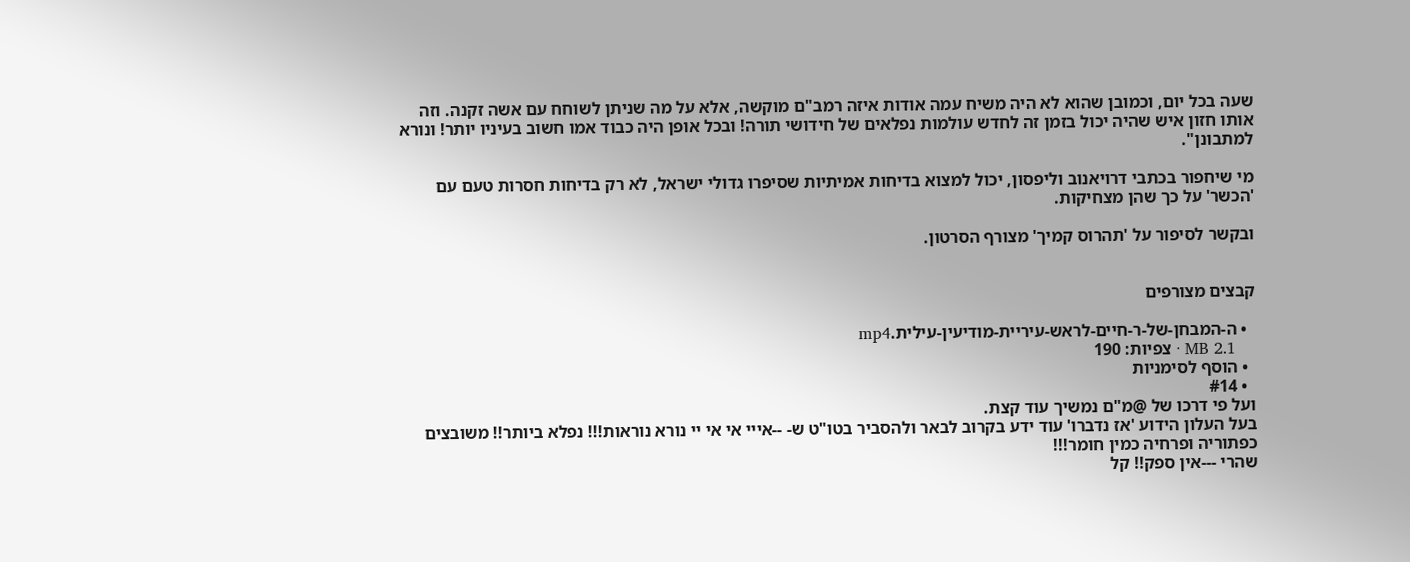שעה בכל יום, וכמובן שהוא לא היה משיח עמה אודות איזה רמב"ם מוקשה, אלא על מה שניתן לשוחח עם אשה זקנה. וזה אותו חזון איש שהיה יכול בזמן זה לחדש עולמות נפלאים של חידושי תורה! ובכל אופן היה כבוד אמו חשוב בעיניו יותר! ונורא למתבונן".

מי שיחפור בכתבי דרויאנוב וליפסון, יכול למצוא בדיחות אמיתיות שסיפרו גדולי ישראל, לא רק בדיחות חסרות טעם עם 'הכשר' על כך שהן מצחיקות.

ובקשר לסיפור על 'תהרוס קמיך' מצורף הסרטון.


קבצים מצורפים

  • ה-המבחן-של-ר-חיים-לראש-עיריית-מודיעין-עילית.mp4
    2.1 MB · צפיות: 190
  • הוסף לסימניות
  • #14
ועל פי דרכו של @מ"ם נמשיך עוד קצת.
בעל העלון הידוע 'אז נדברו' עוד ידע בקרוב לבאר ולהסביר בטו"ט ש- --אייי אי אי יי נורא נוראות!!! נפלא ביותר!! משובצים כפתוריה ופרחיה כמין חומר!!!
שהרי ---אין ספק!! קל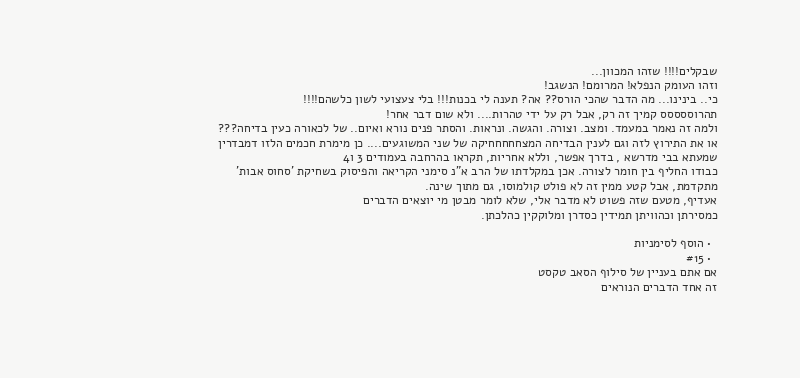שבקלים!!!! שזהו המכוון...
וזהו העומק הנפלא! המרומם! הנשגב!
כי.. בינינו... מה הדבר שהכי הורס?? אה? תענה לי בכנות!!! בלי צעצועי לשון כלשהם!!!!
תהרוססססס קמיך זה רק, אבל רק על ידי טהרות.... ולא שום דבר אחר!
ולמה זה נאמר במעמד. ומצב. וצורה. והגשה. ונראות. והסתר פנים נורא ואיום.. של לכאורה כעין בדיחה???
או את התירוץ לזה וגם לענין הבדיחה המצחחחחחיקה של שני המשוגעים.... כן מימרת חכמים הלזו דמבדרין שמעתא בבי מדרשא , בדרך אפשר, וללא אחריות, תקראו בהרחבה בעמודים 3 ו4
כבודו החליף בין חומר לצורה. אכן במקלדתו של הרב א"נ סימני הקריאה והפיסוק בשחיקת 'סחוס אבות' מתקדמת, אבל קטע ממין זה לא פולט קולמוסו, גם מתוך שינה.
אעדיף, מטעם שזה פשוט לא מדבר אלי, שלא לומר מבטן מי יוצאים הדברים
כמסירתן וכהוויתן תמידין כסדרן ומלוקקין כהלכתן.

  • הוסף לסימניות
  • #15
אם אתם בעניין של סילוף הסאב טקסט
זה אחד הדברים הנוראים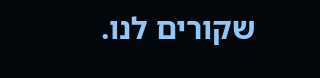שקורים לנו.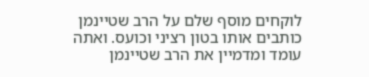לוקחים מוסף שלם על הרב שטיינמן כותבים אותו בטון רציני וכועס. ואתה עומד ומדמיין את הרב שטיינמן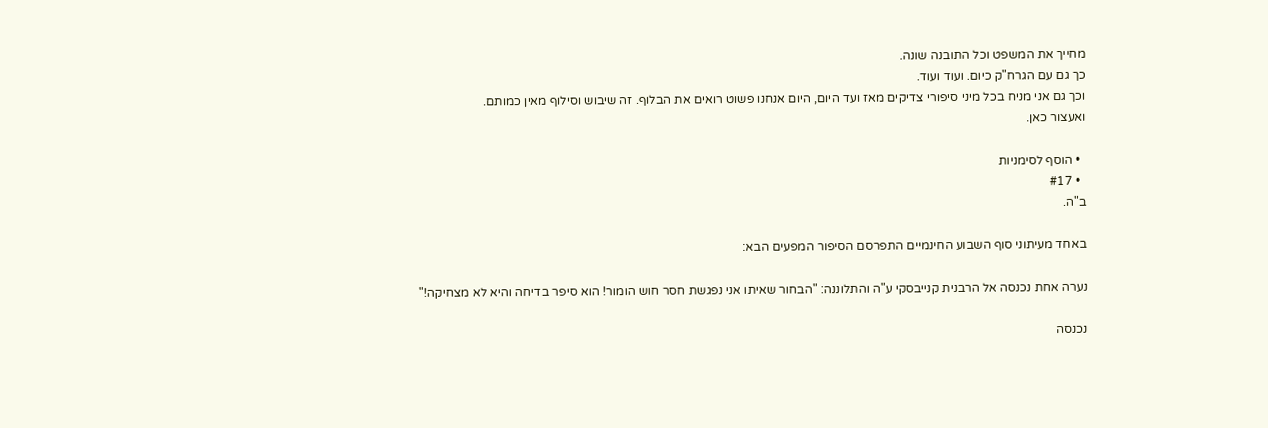מחייך את המשפט וכל התובנה שונה.
כך גם עם הגרח"ק כיום. ועוד ועוד.
וכך גם אני מניח בכל מיני סיפורי צדיקים מאז ועד היום, היום אנחנו פשוט רואים את הבלוף. זה שיבוש וסילוף מאין כמותם.
ואעצור כאן.

  • הוסף לסימניות
  • #17
ב"ה.

באחד מעיתוני סוף השבוע החינמיים התפרסם הסיפור המפעים הבא:

נערה אחת נכנסה אל הרבנית קנייבסקי ע"ה והתלוננה: "הבחור שאיתו אני נפגשת חסר חוש הומור! הוא סיפר בדיחה והיא לא מצחיקה!"

נכנסה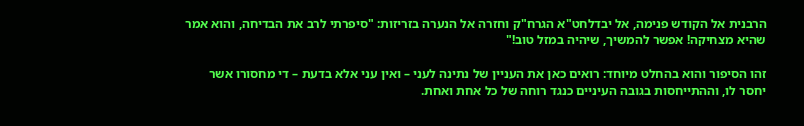הרבנית אל הקודש פנימה, אל יבדלחט"א הגרח"ק וחזרה אל הנערה בזריזות: "סיפרתי לרב את הבדיחה, והוא אמר שהיא מצחיקה! אפשר להמשיך, שיהיה במזל טוב!"

זהו הסיפור והוא בהחלט מיוחד: רואים כאן את העניין של נתינה לעני – ואין עני אלא בדעת – די מחסורו אשר יחסר לו, וההתייחסות בגובה העיניים כנגד רוחה של כל אחת ואחת.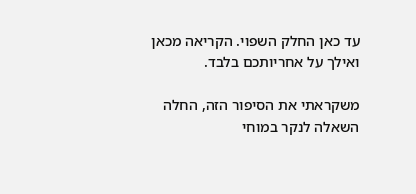עד כאן החלק השפוי. הקריאה מכאן ואילך על אחריותכם בלבד.

משקראתי את הסיפור הזה, החלה השאלה לנקר במוחי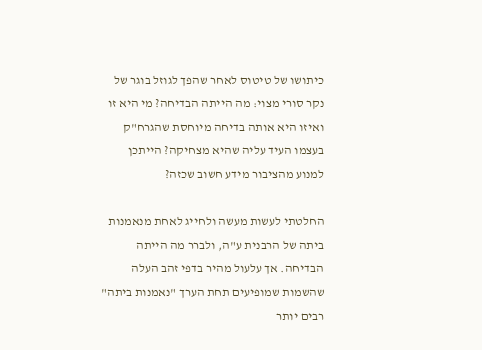כיתושו של טיטוס לאחר שהפך לגוזל בוגר של נקר סורי מצוי: מה הייתה הבדיחה? מי היא זו ואיזו היא אותה בדיחה מיוחסת שהגרח"ק בעצמו העיד עליה שהיא מצחיקה? הייתכן למנוע מהציבור מידע חשוב שכזה?

החלטתי לעשות מעשה ולחייג לאחת מנאמנות ביתה של הרבנית ע"ה, ולברר מה הייתה הבדיחה. אך עלעול מהיר בדפי זהב העלה שהשמות שמופיעים תחת הערך "נאמנות ביתה" רבים יותר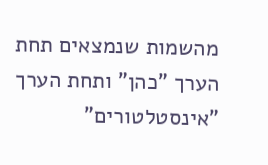מהשמות שנמצאים תחת הערך "כהן" ותחת הערך "אינסטלטורים"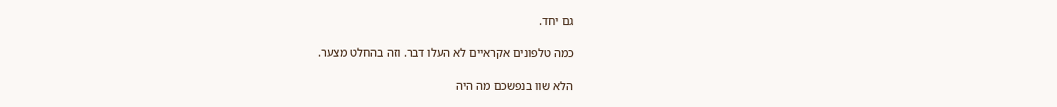גם יחד.

כמה טלפונים אקראיים לא העלו דבר. וזה בהחלט מצער.

הלא שוו בנפשכם מה היה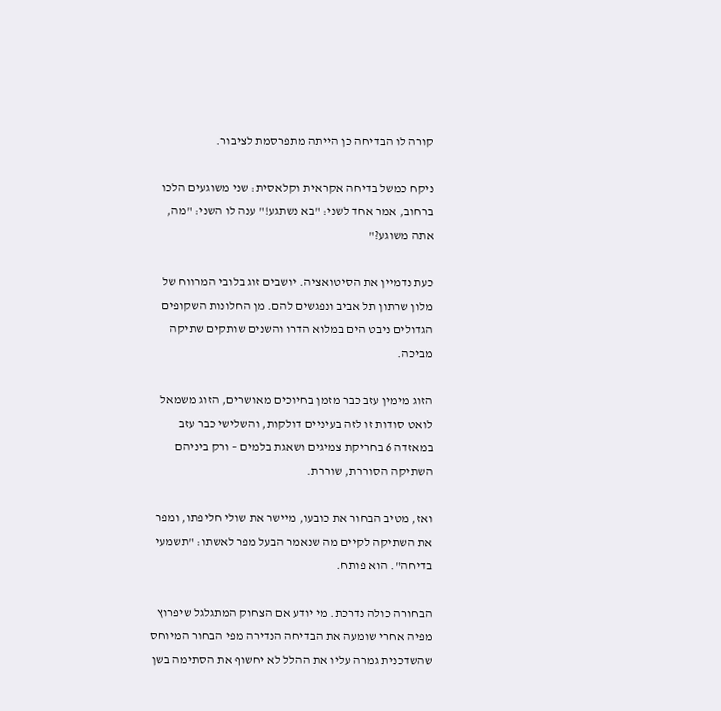קורה לו הבדיחה כן הייתה מתפרסמת לציבור.

ניקח כמשל בדיחה אקראית וקלאסית: שני משוגעים הלכו ברחוב, אמר אחד לשני: "בא נשתגע!" ענה לו השני: "מה, אתה משוגע?"

כעת נדמיין את הסיטואציה. יושבים זוג בלובי המרווח של מלון שרתון תל אביב ונפגשים להם. מן החלונות השקופים הגדולים ניבט הים במלוא הדרו והשנים שותקים שתיקה מביכה.

הזוג מימין עזב כבר מזמן בחיוכים מאושרים, הזוג משמאל לואט סודות זו לזה בעיניים דולקות, והשלישי כבר עזב במאזדה 6 בחריקת צמיגים ושאגת בלמים – ורק ביניהם השתיקה הסוררת, שוררת.

ואז, מטיב הבחור את כובעו, מיישר את שולי חליפתו, ומפר את השתיקה לקיים מה שנאמר הבעל מפר לאשתו: "תשמעי בדיחה". הוא פותח.

הבחורה כולה נדרכת. מי יודע אם הצחוק המתגלגל שיפרוץ מפיה אחרי שומעה את הבדיחה הנדירה מפי הבחור המיוחס שהשדכנית גמרה עליו את ההלל לא יחשוף את הסתימה בשן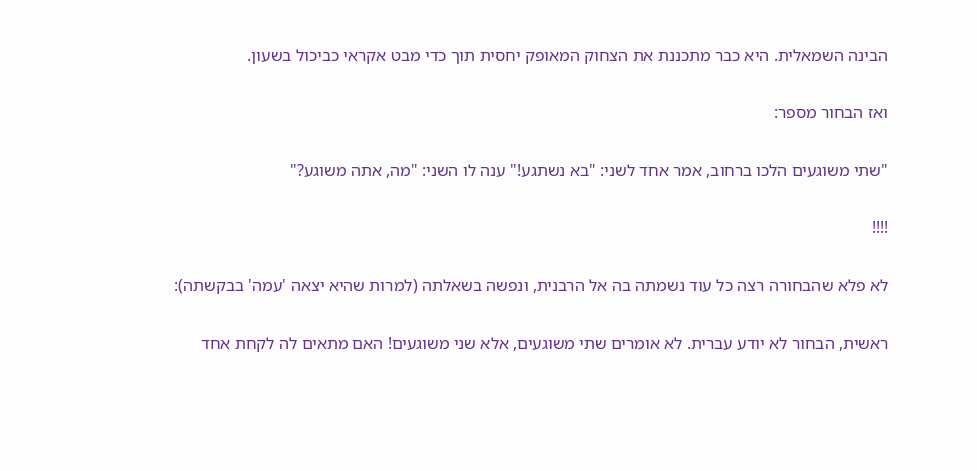הבינה השמאלית. היא כבר מתכננת את הצחוק המאופק יחסית תוך כדי מבט אקראי כביכול בשעון.

ואז הבחור מספר:

"שתי משוגעים הלכו ברחוב, אמר אחד לשני: "בא נשתגע!" ענה לו השני: "מה, אתה משוגע?"

!!!!

לא פלא שהבחורה רצה כל עוד נשמתה בה אל הרבנית, ונפשה בשאלתה (למרות שהיא יצאה 'עמה' בבקשתה):

ראשית, הבחור לא יודע עברית. לא אומרים שתי משוגעים, אלא שני משוגעים! האם מתאים לה לקחת אחד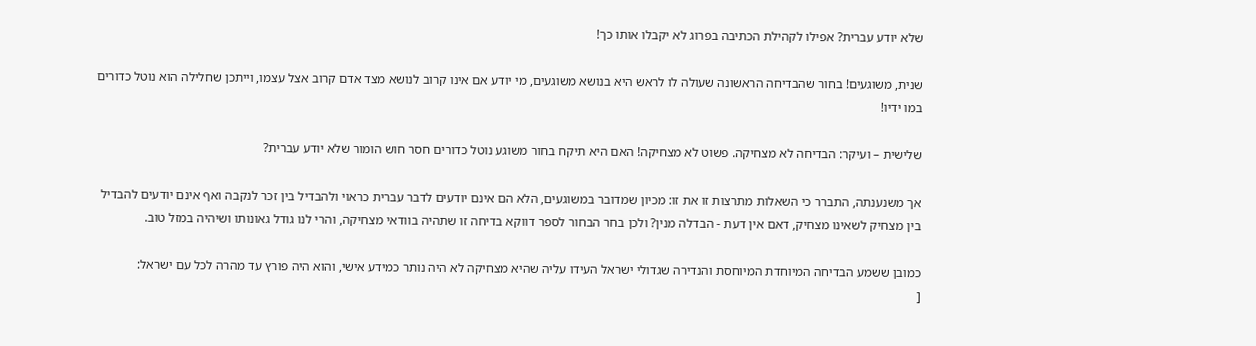שלא יודע עברית? אפילו לקהילת הכתיבה בפרוג לא יקבלו אותו כך!

שנית, משוגעים! בחור שהבדיחה הראשונה שעולה לו לראש היא בנושא משוגעים, מי יודע אם אינו קרוב לנושא מצד אדם קרוב אצל עצמו, וייתכן שחלילה הוא נוטל כדורים במו ידיו!

שלישית – ועיקר: הבדיחה לא מצחיקה. פשוט לא מצחיקה! האם היא תיקח בחור משוגע נוטל כדורים חסר חוש הומור שלא יודע עברית?

אך משנענתה, התברר כי השאלות מתרצות זו את זו: מכיון שמדובר במשוגעים, הלא הם אינם יודעים לדבר עברית כראוי ולהבדיל בין זכר לנקבה ואף אינם יודעים להבדיל בין מצחיק לשאינו מצחיק, דאם אין דעת - הבדלה מנין? ולכן בחר הבחור לספר דווקא בדיחה זו שתהיה בוודאי מצחיקה, והרי לנו גודל גאונותו ושיהיה במזל טוב.

כמובן ששמע הבדיחה המיוחדת המיוחסת והנדירה שגדולי ישראל העידו עליה שהיא מצחיקה לא היה נותר כמידע אישי, והוא היה פורץ עד מהרה לכל עם ישראל:
[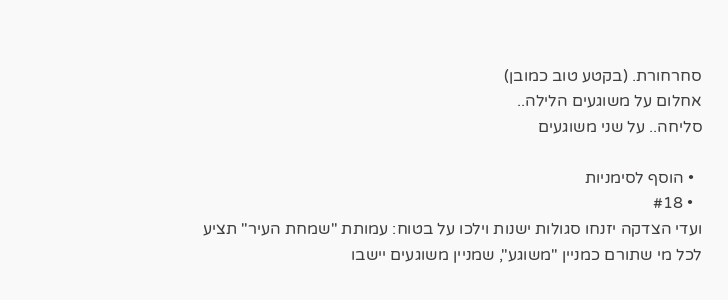סחרחורת. (בקטע טוב כמובן)
אחלום על משוגעים הלילה..
סליחה.. על שני משוגעים

  • הוסף לסימניות
  • #18
ועדי הצדקה יזנחו סגולות ישנות וילכו על בטוח: עמותת "שמחת העיר" תציע לכל מי שתורם כמניין "משוגע", שמניין משוגעים יישבו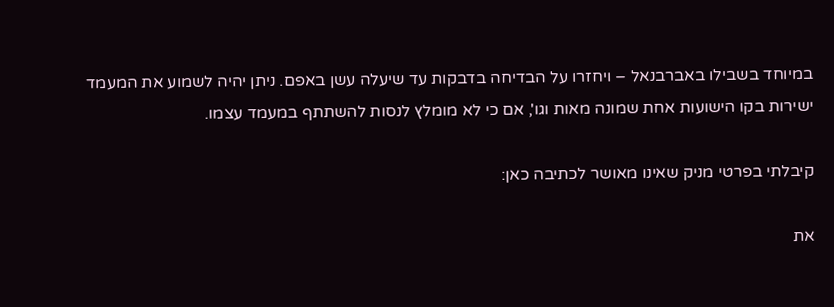במיוחד בשבילו באברבנאל – ויחזרו על הבדיחה בדבקות עד שיעלה עשן באפם. ניתן יהיה לשמוע את המעמד ישירות בקו הישועות אחת שמונה מאות וגו', אם כי לא מומלץ לנסות להשתתף במעמד עצמו.

קיבלתי בפרטי מניק שאינו מאושר לכתיבה כאן:

את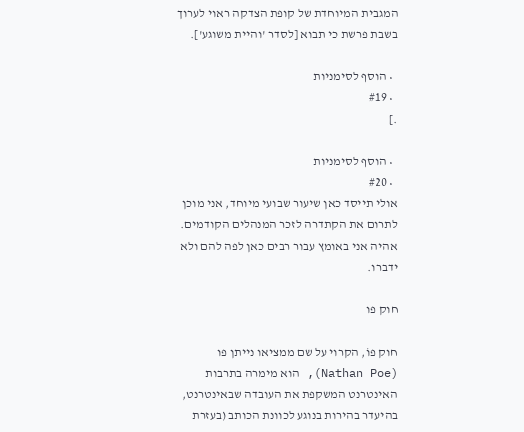המגבית המיוחדת של קופת הצדקה ראוי לערוך בשבת פרשת כי תבוא [לסדר 'והיית משוגע'].

  • הוסף לסימניות
  • #19
.]

  • הוסף לסימניות
  • #20
אולי תייסד כאן שיעור שבועי מיוחד, אני מוכן לתרום את הקתדרה לזכר המנהלים הקודמים. אהיה אני באומץ עבור רבים כאן לפה להם ולא ידברו.

חוק פו

חוק פוֹ, הקרוי על שם ממציאו נייתן פו (Nathan Poe), הוא מימרה בתרבות האינטרנט המשקפת את העובדה שבאינטרנט, בהיעדר בהירות בנוגע לכוונת הכותב (בעזרת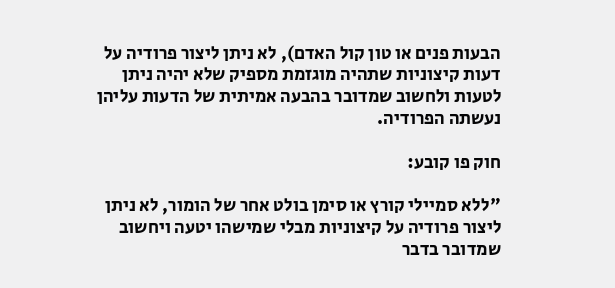הבעות פנים או טון קול האדם), לא ניתן ליצור פרודיה על דעות קיצוניות שתהיה מוגזמת מספיק שלא יהיה ניתן לטעות ולחשוב שמדובר בהבעה אמיתית של הדעות עליהן נעשתה הפרודיה.

חוק פו קובע:

"ללא סמיילי קורץ או סימן בולט אחר של הומור, לא ניתן ליצור פרודיה על קיצוניות מבלי שמישהו יטעה ויחשוב שמדובר בדבר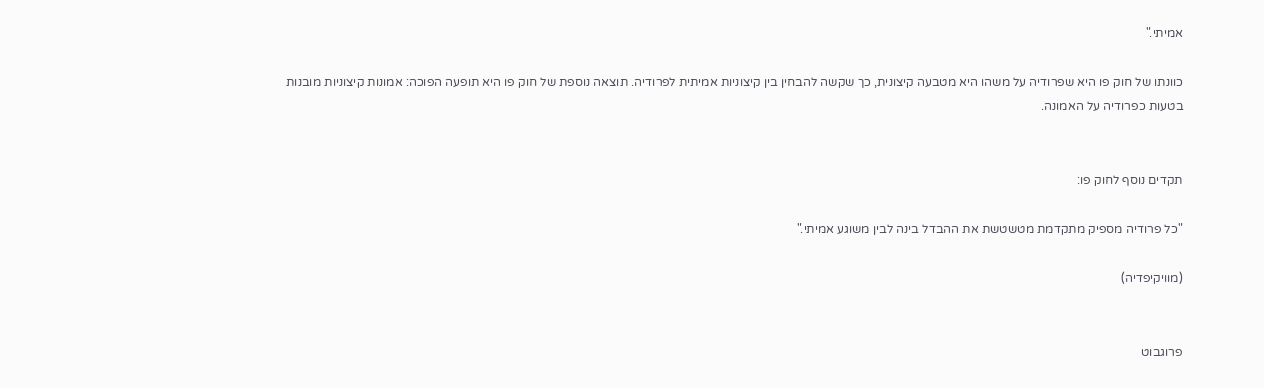אמיתי."

כוונתו של חוק פו היא שפרודיה על משהו היא מטבעה קיצונית, כך שקשה להבחין בין קיצוניות אמיתית לפרודיה. תוצאה נוספת של חוק פו היא תופעה הפוכה: אמונות קיצוניות מובנות בטעות כפרודיה על האמונה.


תקדים נוסף לחוק פו:

"כל פרודיה מספיק מתקדמת מטשטשת את ההבדל בינה לבין משוגע אמיתי."

(מוויקיפדיה)


פרוגבוט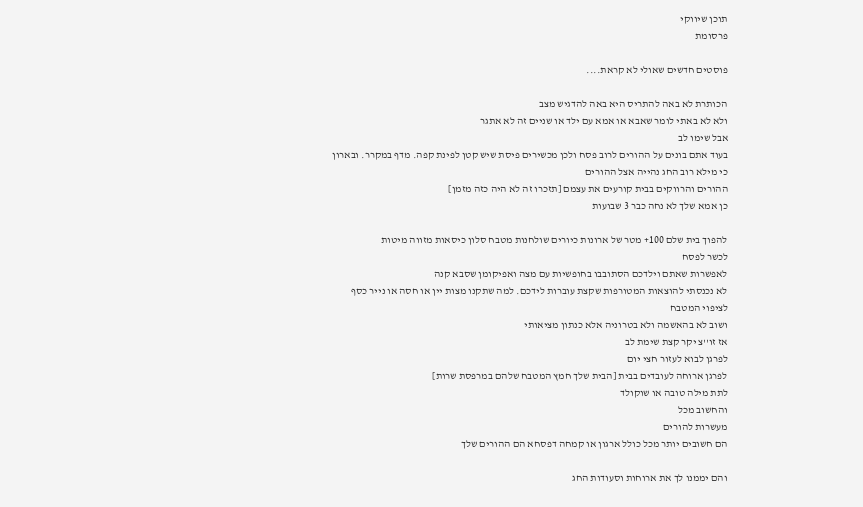תוכן שיווקי
פרסומת

פוסטים חדשים שאולי לא קראת....

הכותרת לא באה להתריס היא באה להדגיש מצב
ולא לא באתי לומר שאבא או אמא עם ילד או שניים זה לא אתגר
אבל שימו לב
בעוד אתם בונים על ההורים לרוב פסח ולכן מכשירים פיסת שיש קטן לפינת קפה. מדף במקרר. ובארון
כי מילא רוב החג נהייה אצל ההורים
ההורים והרווקים בבית קורעים את עצמם [תזכרו זה לא היה כזה מזמן]
כן אמא שלך לא נחה כבר 3 שבועות

להפוך בית שלם 100+ מטר של ארונות כיורים שולחנות מטבח סלון כיסאות מזווה מיטות
לכשר לפסח
לאפשרות שאתם וילדכם הסתובבו בחופשיות עם מצה ואפיקומן שסבא קנה
לא נכנסתי להוצאות המטורפות שקצת עוברות לידכם. למה שתקנו מצות יין או חסה או נייר כסף לציפוי המטבח
ושוב לא בהאשמה ולא בטרוניה אלא כנתון מציאותי
אז זו''צ יקר קצת שימת לב
לפרגן לבוא לעזור חצי יום
לפרגן ארוחה לעובדים בבית [הבית שלך חמץ המטבח שלהם במרפסת שרות]
לתת מילה טובה או שוקולד
והחשוב מכל
מעשרות להורים
הם חשובים יותר מכל כולל ארגון או קמחה דפסחא הם ההורים שלך

והם יממנו לך את ארוחות וסעודות החג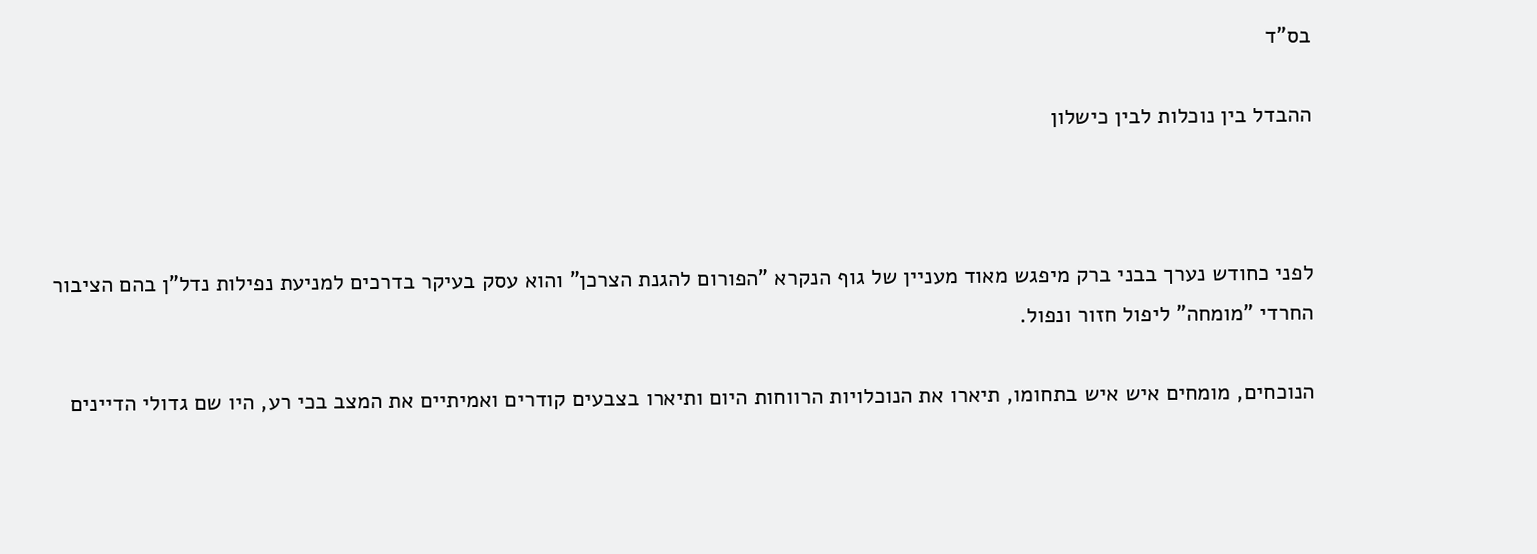בס"ד

ההבדל בין נוכלות לבין כישלון



לפני כחודש נערך בבני ברק מיפגש מאוד מעניין של גוף הנקרא "הפורום להגנת הצרכן" והוא עסק בעיקר בדרכים למניעת נפילות נדל"ן בהם הציבור החרדי "מומחה" ליפול חזור ונפול.

הנוכחים, מומחים איש איש בתחומו, תיארו את הנוכלויות הרווחות היום ותיארו בצבעים קודרים ואמיתיים את המצב בכי רע, היו שם גדולי הדיינים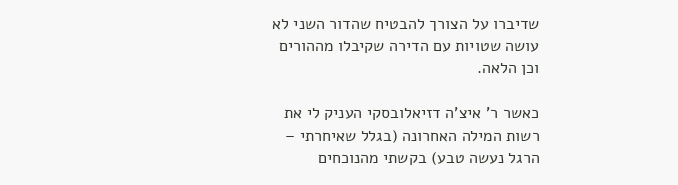שדיברו על הצורך להבטיח שהדור השני לא עושה שטויות עם הדירה שקיבלו מההורים וכן הלאה.

כאשר ר' איצ'ה דזיאלובסקי העניק לי את רשות המילה האחרונה (בגלל שאיחרתי – הרגל נעשה טבע) בקשתי מהנוכחים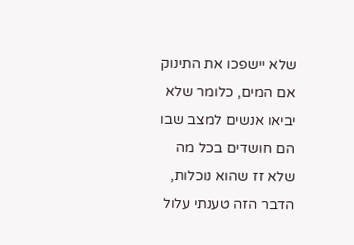שלא יישפכו את התינוק אם המים, כלומר שלא יביאו אנשים למצב שבו הם חושדים בכל מה שלא זז שהוא נוכלות, הדבר הזה טענתי עלול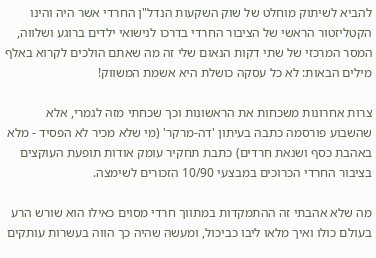להביא לשיתוק מוחלט של שוק השקעות הנדל"ן החרדי אשר היה והינו הקטליזטור הראשי של הציבור החרדי בדרכו לנישואי ילדים ברוגע ושלווה, המסר המרכזי של שתי דקות הנאום שלי זה מה שאתם הולכים לקרוא באלף מילים הבאות: לא כל עסקה כושלת היא אשמת המשווק!

צרות אחרונות משכחות את הראשונות וכך שכחתי מזה לגמרי, אלא שהשבוע פורסמה כתבה בעיתון 'דה-מרקר' (מי שלא מכיר לא הפסיד - מלא באהבת כסף ושנאת חרדים) כתבת תחקיר עומק אודות תופעת העוקצים בציבור החרדי הכרוכים במבצעי 10/90 הזכורים לשימצה.

מה שלא אהבתי זה ההתמקדות במתווך חרדי מסוים כאילו הוא שורש הרע בעולם כולו ואיך מלאו ליבו כביכול, ומעשה שהיה כך הווה בעשרות עותקים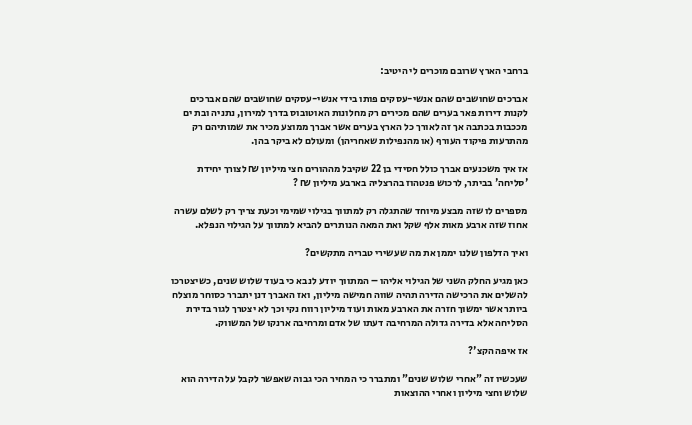ברחבי הארץ שרובם מוכרים לי היטיב:

אברכים שחושבים שהם אנשי-עסקים פותו בידי אנשי-עסקים שחושבים שהם אברכים לקנות דירות פאר בערים שהם מכירים רק מחלונות האוטובוס בדרך למירון, נתניה ובת ים מככבות בכתבה אך זה לאורך כל הארץ בערים אשר אברך ממוצע מכיר את שמותיהם רק מהתרעות פיקוד העורף (או מהנפילות שאחריהן) ומעולם לא ביקר בהן.

אז איך משכנעים אברך כולל חסידי בן 22 שקיבל מההורים חצי מיליון ₪ לצורך יחידת 'סליחה' בביתר, לרכוש פנטהוז בהרצליה בארבע מיליון ₪ ?

מספרים לו שזה מבצע מיוחד שהתגלה רק למתווך בגילוי שמימי וכעת צריך רק לשלם עשרה אחוז שזה ארבע מאות אלף שקל ואת המאה הנותרים להביא למתווך על הגילוי הנפלא.

ואיך הדלפון שלנו יממן את מה שעשירי טבריה מתקשים?

כאן מגיע החלק השני של הגילוי אליהו – המתווך יודע לנבא כי בעוד שלוש שנים, כשיצטרכו להשלים את הרכישה הדירה תהיה שווה חמישה מיליון, ואז האברך דנן יתברר כסוחר מוצלח ביותר אשר ימשוך חזרה את הארבע מאות ועוד מיליון רווח נקי וכך לא יצטרך לגור בדירת הסליחה אלא בדירה גדולה המרחיבה דעתו של אדם ומרחיבה ארנקו של המשווק.

אז איפה הקצ'?

שעכשיו זה "אחרי שלוש שנים" ומתברר כי המחיר הכי גבוה שאפשר לקבל על הדירה הוא שלוש וחצי מיליון ואחרי ההוצאות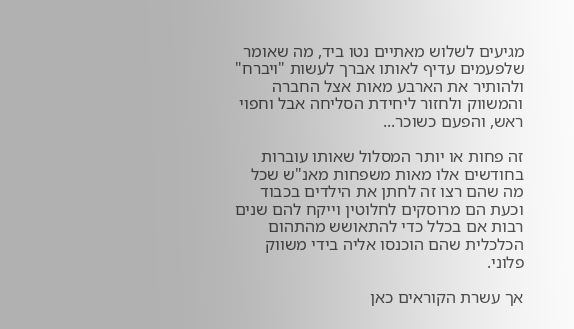מגיעים לשלוש מאתיים נטו ביד, מה שאומר שלפעמים עדיף לאותו אברך לעשות "ויברח" ולהותיר את הארבע מאות אצל החברה והמשווק ולחזור ליחידת הסליחה אבל וחפוי ראש, והפעם כשוכר...

זה פחות או יותר המסלול שאותו עוברות בחודשים אלו מאות משפחות מאנ"ש שכל מה שהם רצו זה לחתן את הילדים בכבוד וכעת הם מרוסקים לחלוטין וייקח להם שנים רבות אם בכלל כדי להתאושש מהתהום הכלכלית שהם הוכנסו אליה בידי משווק פלוני.

אך עשרת הקוראים כאן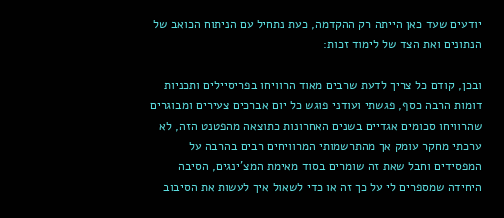יודעים שעד כאן הייתה רק ההקדמה, כעת נתחיל עם הניתוח הכואב של הנתונים ואת הצד של לימוד זכות:

ובכן, קודם כל צריך לדעת שרבים מאוד הרוויחו בפריסיילים ותכניות דומות הרבה כסף, פגשתי ועודני פוגש כל יום אברכים צעירים ומבוגרים שהרוויחו סכומים אגדיים בשנים האחרונות כתוצאה מהפטנט הזה, לא ערכתי מחקר עומק אך מהתרשמותי המרוויחים רבים בהרבה על המפסידים וחבל שאת זה שומרים בסוד מאימת המצ'ינגים, הסיבה היחידה שמספרים לי על כך זה או כדי לשאול איך לעשות את הסיבוב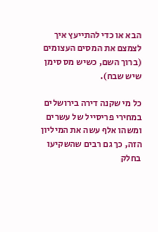הבא או כדי להתייעץ איך לצמצם את המסים העצומים (ברוך השם, כשיש מס סימן שיש שבח).

כל מי שקנה דירה בירושלים במחירי פריסייל של עשרים ומשהו אלף עשה את המיליון הזה, כך גם רבים שהשקיעו בחלק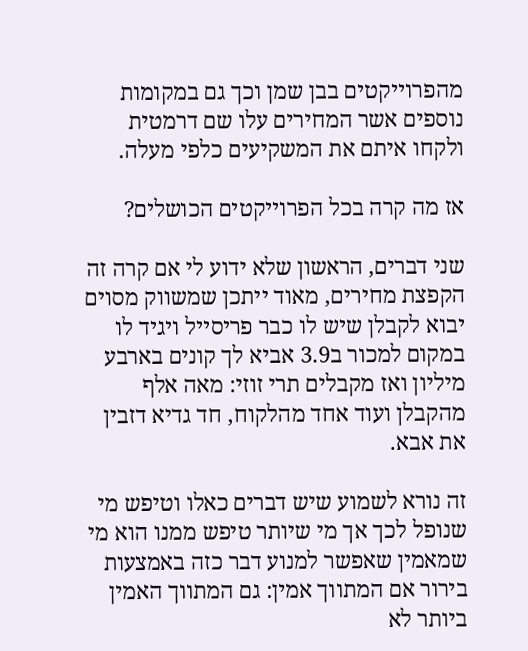מהפרוייקטים בבן שמן וכך גם במקומות נוספים אשר המחירים עלו שם דרמטית ולקחו איתם את המשקיעים כלפי מעלה.

אז מה קרה בכל הפרוייקטים הכושלים?

שני דברים, הראשון שלא ידוע לי אם קרה זה הקפצת מחירים, מאוד ייתכן שמשווק מסוים יבוא לקבלן שיש לו כבר פריסייל ויגיד לו במקום למכור ב3.9 אביא לך קונים בארבע מיליון ואז מקבלים תרי זוזי: מאה אלף מהקבלן ועוד אחד מהלקוח, חד גדיא דזבין את אבא.

זה נורא לשמוע שיש דברים כאלו וטיפש מי שנופל לכך אך מי שיותר טיפש ממנו הוא מי שמאמין שאפשר למנוע דבר כזה באמצעות בירור אם המתווך אמין: גם המתווך האמין ביותר לא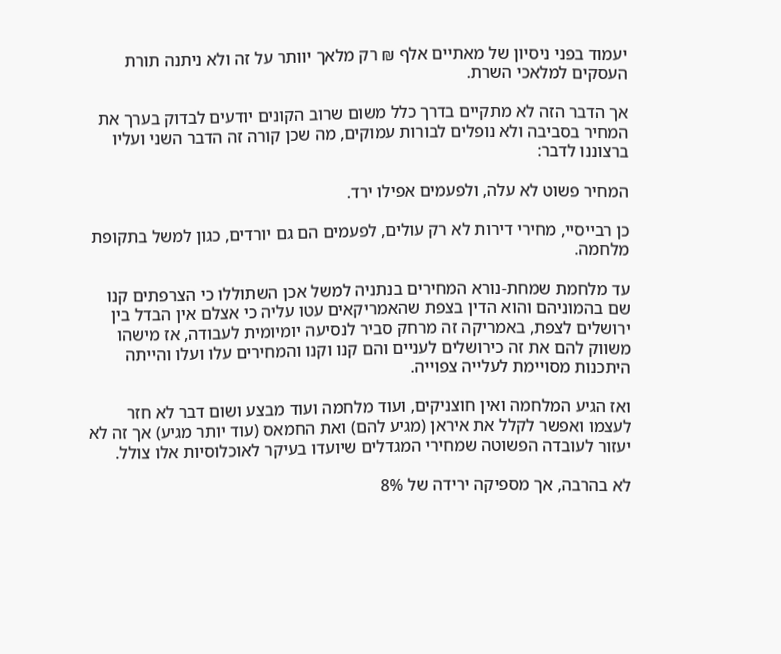יעמוד בפני ניסיון של מאתיים אלף ₪ רק מלאך יוותר על זה ולא ניתנה תורת העסקים למלאכי השרת.

אך הדבר הזה לא מתקיים בדרך כלל משום שרוב הקונים יודעים לבדוק בערך את המחיר בסביבה ולא נופלים לבורות עמוקים, מה שכן קורה זה הדבר השני ועליו ברצוננו לדבר:

המחיר פשוט לא עלה, ולפעמים אפילו ירד.

כן רבייסיי, מחירי דירות לא רק עולים, לפעמים הם גם יורדים, כגון למשל בתקופת מלחמה.

עד מלחמת שמחת-נורא המחירים בנתניה למשל אכן השתוללו כי הצרפתים קנו שם בהמוניהם והוא הדין בצפת שהאמריקאים עטו עליה כי אצלם אין הבדל בין ירושלים לצפת, באמריקה זה מרחק סביר לנסיעה יומיומית לעבודה, אז מישהו משווק להם את זה כירושלים לעניים והם קנו וקנו והמחירים עלו ועלו והייתה היתכנות מסויימת לעלייה צפוייה.

ואז הגיע המלחמה ואין חוצניקים, ועוד מלחמה ועוד מבצע ושום דבר לא חזר לעצמו ואפשר לקלל את איראן (מגיע להם) ואת החמאס (עוד יותר מגיע) אך זה לא יעזור לעובדה הפשוטה שמחירי המגדלים שיועדו בעיקר לאוכלוסיות אלו צולל.

לא בהרבה, אך מספיקה ירידה של 8%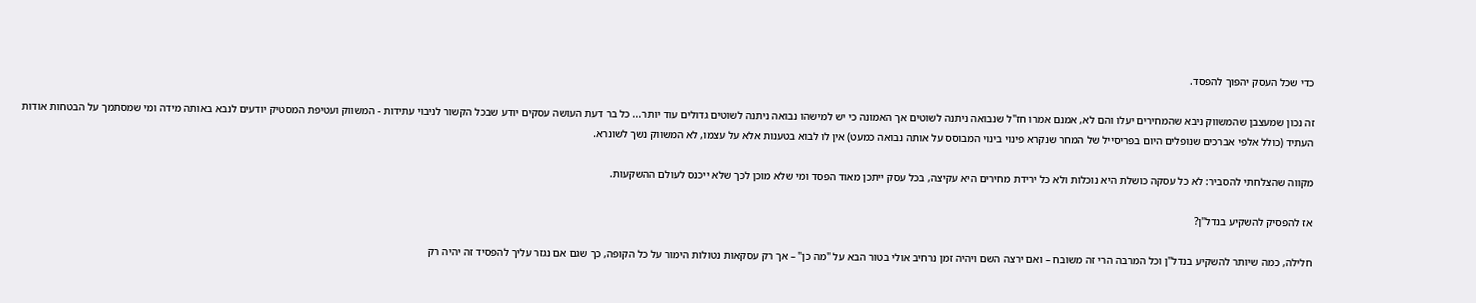כדי שכל העסק יהפוך להפסד.

זה נכון שמעצבן שהמשווק ניבא שהמחירים יעלו והם לא, אמנם אמרו חז"ל שנבואה ניתנה לשוטים אך האמונה כי יש למישהו נבואה ניתנה לשוטים גדולים עוד יותר... כל בר דעת העושה עסקים יודע שבכל הקשור לניבוי עתידות - המשווק ועטיפת המסטיק יודעים לנבא באותה מידה ומי שמסתמך על הבטחות אודות העתיד (כולל אלפי אברכים שנופלים היום בפריסייל של המחר שנקרא פינוי בינוי המבוסס על אותה נבואה כמעט) אין לו לבוא בטענות אלא על עצמו, לא המשווק נשך לשונרא.

מקווה שהצלחתי להסביר: לא כל עסקה כושלת היא נוכלות ולא כל ירידת מחירים היא עקיצה, בכל עסק ייתכן מאוד הפסד ומי שלא מוכן לכך שלא ייכנס לעולם ההשקעות.

אז להפסיק להשקיע בנדל"ן?

חלילה, כמה שיותר להשקיע בנדל"ן וכל המרבה הרי זה משובח – ואם ירצה השם ויהיה זמן נרחיב אולי בטור הבא על "מה כן" – אך רק עסקאות נטולות הימור על כל הקופה, כך שגם אם נגזר עליך להפסיד זה יהיה רק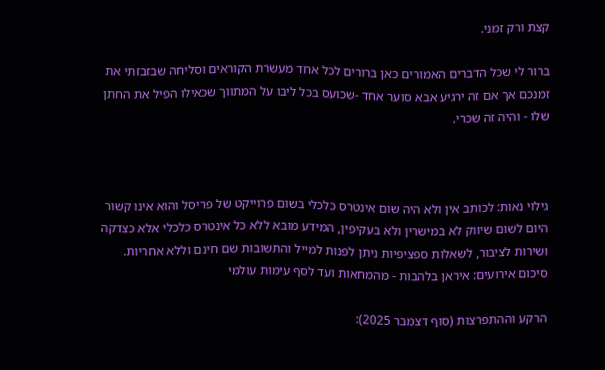קצת ורק זמני.

ברור לי שכל הדברים האמורים כאן ברורים לכל אחד מעשרת הקוראים וסליחה שבזבזתי את זמנכם אך אם זה ירגיע אבא סוער אחד -שכועס בכל ליבו על המתווך שכאילו הפיל את החתן שלו - והיה זה שכרי.



גילוי נאות: לכותב אין ולא היה שום אינטרס כלכלי בשום פרוייקט של פריסל והוא אינו קשור היום לשום שיווק לא במישרין ולא בעקיפין, המידע מובא ללא כל אינטרס כלכלי אלא כצדקה ושירות לציבור, לשאלות ספציפיות ניתן לפנות למייל והתשובות שם חינם וללא אחריות.
סיכום אירועים: איראן בלהבות - מהמחאות ועד לסף עימות עולמי

הרקע וההתפרצות (סוף דצמבר 2025):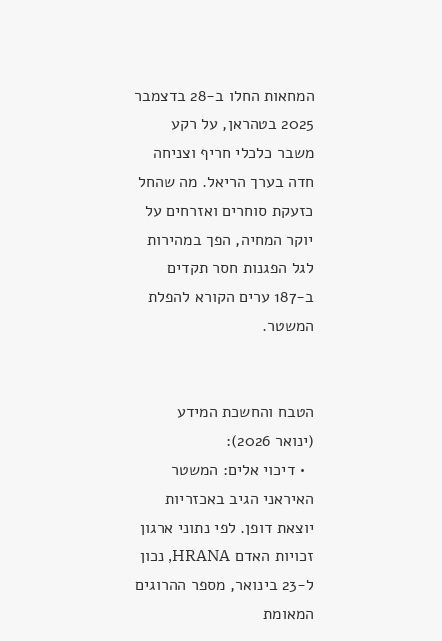המחאות החלו ב-28 בדצמבר 2025 בטהראן, על רקע משבר כלכלי חריף וצניחה חדה בערך הריאל. מה שהחל כזעקת סוחרים ואזרחים על יוקר המחיה, הפך במהירות לגל הפגנות חסר תקדים ב-187 ערים הקורא להפלת המשטר.


הטבח והחשכת המידע (ינואר 2026):
  • דיכוי אלים: המשטר האיראני הגיב באכזריות יוצאת דופן. לפי נתוני ארגון זכויות האדם HRANA, נכון ל-23 בינואר, מספר ההרוגים המאומת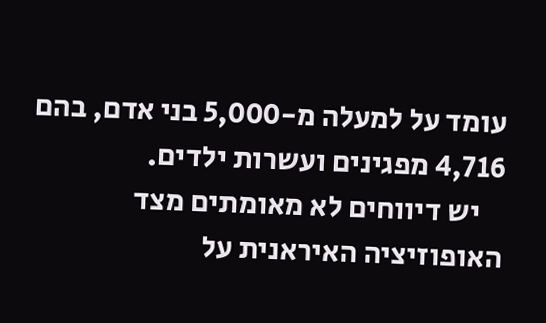עומד על למעלה מ-5,000 בני אדם, בהם 4,716 מפגינים ועשרות ילדים.
    יש דיווחים לא מאומתים מצד האופוזיציה האיראנית על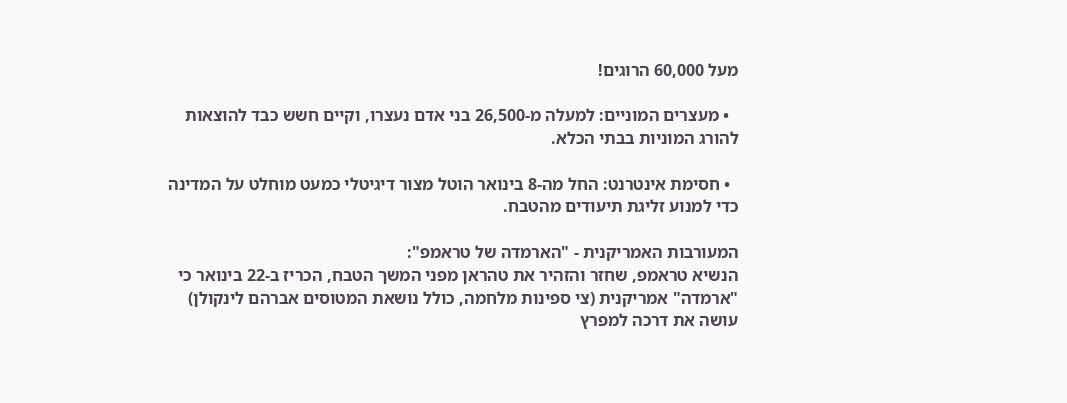מעל 60,000 הרוגים!

  • מעצרים המוניים: למעלה מ-26,500 בני אדם נעצרו, וקיים חשש כבד להוצאות להורג המוניות בבתי הכלא.

  • חסימת אינטרנט: החל מה-8 בינואר הוטל מצור דיגיטלי כמעט מוחלט על המדינה כדי למנוע זליגת תיעודים מהטבח.

המעורבות האמריקנית - "הארמדה של טראמפ":
הנשיא טראמפ, שחזר והזהיר את טהראן מפני המשך הטבח, הכריז ב-22 בינואר כי "ארמדה" אמריקנית (צי ספינות מלחמה, כולל נושאת המטוסים אברהם לינקולן) עושה את דרכה למפרץ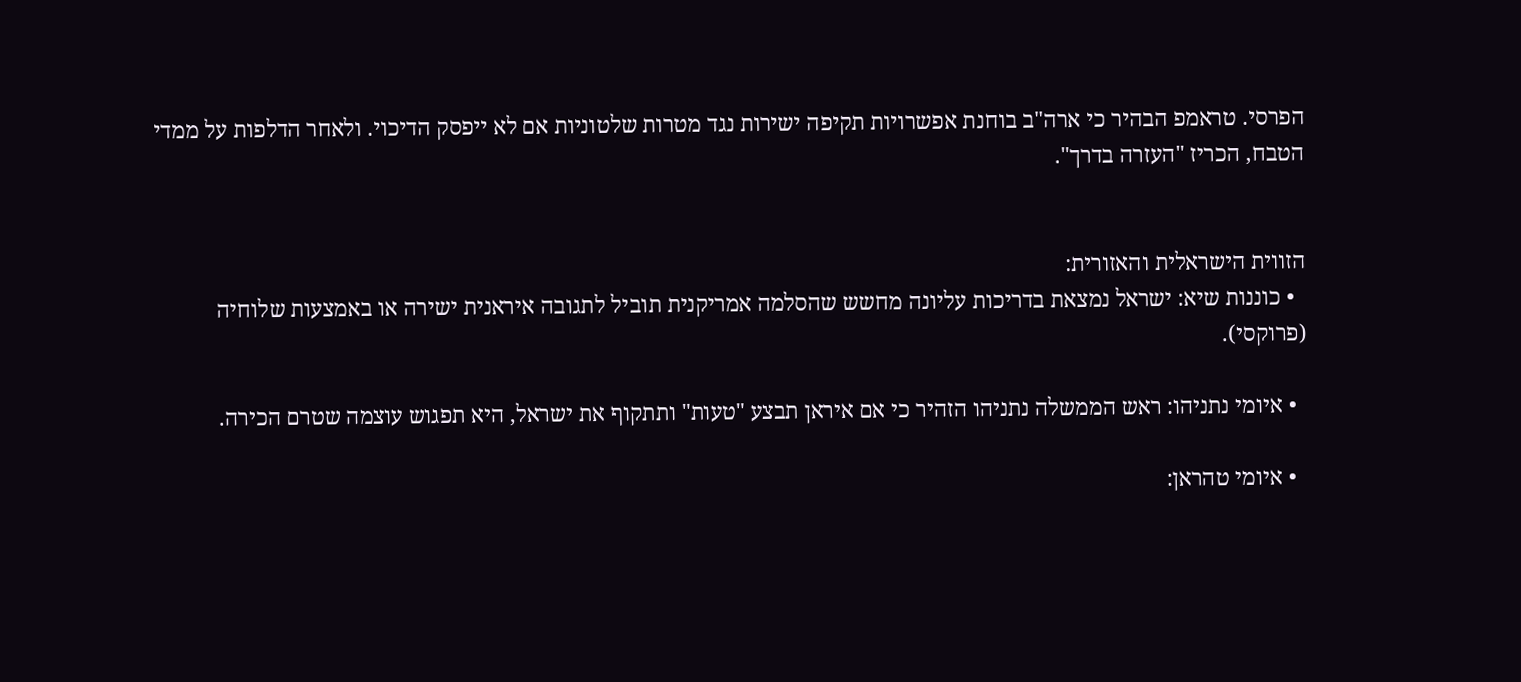הפרסי. טראמפ הבהיר כי ארה"ב בוחנת אפשרויות תקיפה ישירות נגד מטרות שלטוניות אם לא ייפסק הדיכוי. ולאחר הדלפות על ממדי הטבח, הכריז "העזרה בדרך".


הזווית הישראלית והאזורית:
  • כוננות שיא: ישראל נמצאת בדריכות עליונה מחשש שהסלמה אמריקנית תוביל לתגובה איראנית ישירה או באמצעות שלוחיה (פרוקסי).

  • איומי נתניהו: ראש הממשלה נתניהו הזהיר כי אם איראן תבצע "טעות" ותתקוף את ישראל, היא תפגוש עוצמה שטרם הכירה.

  • איומי טהראן: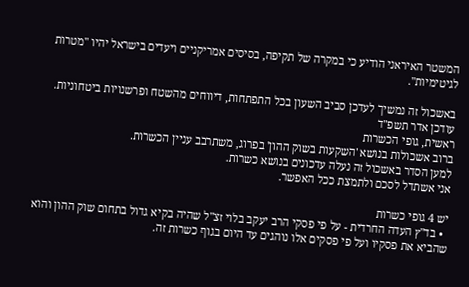המשטר האיראני הודיע כי במקרה של תקיפה, בסיסים אמריקניים ויעדים בישראל יהיו "מטרות לגיטימיות".

באשכול זה נמשיך לעדכן סביב השעון בכל התפתחות, דיווחים מהשטח ופרשנויות ביטחוניות.
עודכן אדר תשפ"ד
ראשית, גופי הכשרות
ברוב אשכולות בנושא 'השקעות בשוק ההון' בפרוג, משתרבב עניין הכשרות.
למען הסדר באשכול זה נעלה עדכונים בנושא כשרות.
אני אשתדל לסכם ולתמצת ככל האפשר.

יש 4 גופי כשרות
  • בד"ץ העדה החרדית - על פי פסקי הרב יעקב בלוי זצ"ל שהיה בקיא גדול בתחום שוק ההון והוא שהביא את פסקיו ועל פי פסקים אלו נוהגים עד היום בגוף כשרות זה.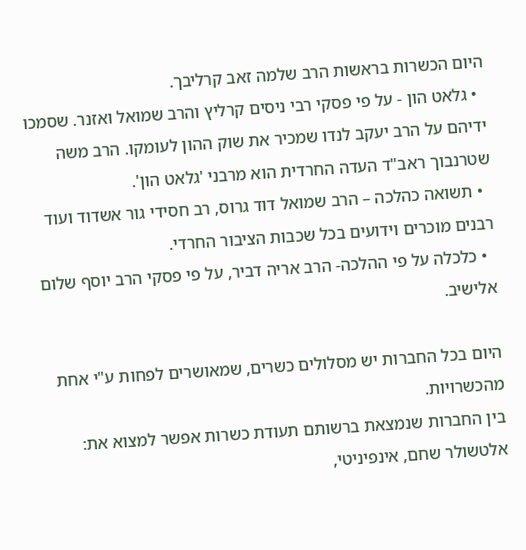היום הכשרות בראשות הרב שלמה זאב קרליבך.
  • גלאט הון - על פי פסקי רבי ניסים קרליץ והרב שמואל ואזנר. שסמכו ידיהם על הרב יעקב לנדו שמכיר את שוק ההון לעומקו. הרב משה שטרנבוך ראב"ד העדה החרדית הוא מרבני 'גלאט הון'.
  • תשואה כהלכה – הרב שמואל דוד גרוס, רב חסידי גור אשדוד ועוד רבנים מוכרים וידועים בכל שכבות הציבור החרדי.
  • כלכלה על פי ההלכה- הרב אריה דביר, על פי פסקי הרב יוסף שלום אלישיב.

היום בכל החברות יש מסלולים כשרים, שמאושרים לפחות ע"י אחת מהכשרויות.
בין החברות שנמצאת ברשותם תעודת כשרות אפשר למצוא את:
אלטשולר שחם, אינפיניטי,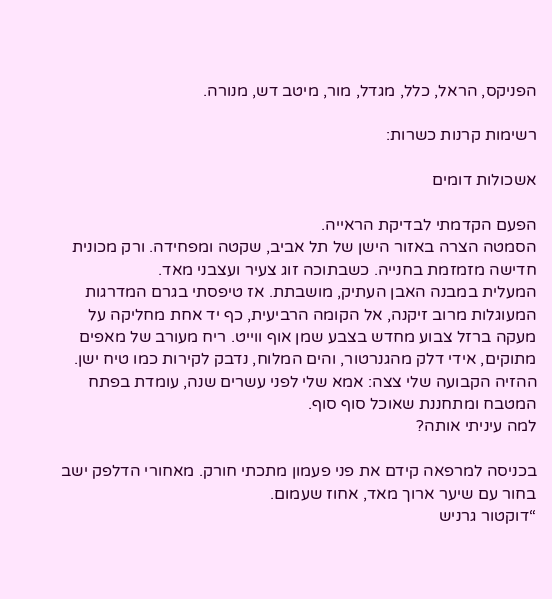הפניקס, הראל, כלל, מגדל, מור, מיטב דש, מנורה.

רשימות קרנות כשרות:

אשכולות דומים

הפעם הקדמתי לבדיקת הראייה.
הסמטה הצרה באזור הישן של תל אביב, שקטה ומפחידה. ורק מכונית חדישה מזמזמת בחנייה. כשבתוכה זוג צעיר ועצבני מאד.
המעלית במבנה האבן העתיק, מושבתת. אז טיפסתי בגרם המדרגות המעוגלות מרוב זיקנה, אל הקומה הרביעית, כף יד אחת מחליקה על מעקה ברזל צבוע מחדש בצבע שמן אוף ווייט. ריח מעורב של מאפים מתוקים, אידי דלק מהגנרטור, והים המלוח, נדבק לקירות כמו טיח ישן.
ההזיה הקבועה שלי צצה: אמא שלי לפני עשרים שנה, עומדת בפתח המטבח ומתחננת שאוכל סוף סוף.
למה עיניתי אותה?

בכניסה למרפאה קידם את פני פעמון מתכתי חורק. מאחורי הדלפק ישב בחור עם שיער ארוך מאד, אחוז שעמום.
“דוקטור גרניש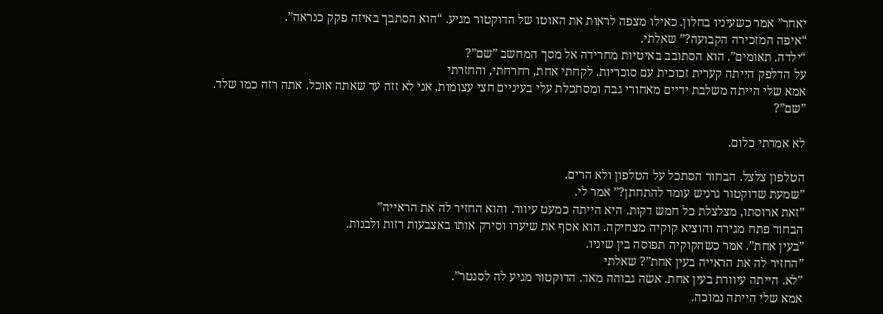יאחר” אמר כשעיניו בחלון. כאילו מצפה לראות את האוטו של הדוקטור מגיע. “הוא הסתבך באיזה פקק כנראה”.
“איפה המזכירה הקבועה?” שאלתי.
“ילדה. תאומים”. הוא הסתובב באיטיות מחרידה אל מסך המחשב ”שם”?
על הדלפק הייתה קערית זכוכית עם סוכריות. לקחתי אחת, רחרחתי, והחזרתי
אמא שלי הייתה משלבת ידיים מאחורי גבה ומסתכלת עלי בעיניים חצי עצומות, אני לא זזה עד שאתה אוכל. אתה רזה כמו שלד.
”שם”?

לא אמרתי כלום.

הטלפון צלצל. הבחור הסתכל על הטלפון ולא הרים.
”שמעת שדוקטור גרניש עומד להתחתן?” אמר לי.
”זאת ארוסתו, מצלצלת כל חמש דקות. היא הייתה כמעט עיוור. והוא החזיר לה את הראייה”
הבחור פתח מגירה והוציא קוקיה מצחיקה. הוא אסף את שיערו וסירק אותו באצבעות רזות ולבנות.
”בעין אחת”. אמר כשהקוקיה תפוסה בין שיניו.
”החזיר לה את הראייה בעין אחת”? שאלתי
”לא. הייתה עיוורת בעין אחת. אשה גבוהה מאד. הדוקטור מגיע לה לסנטר”.
אמא שלי הייתה נמוכה.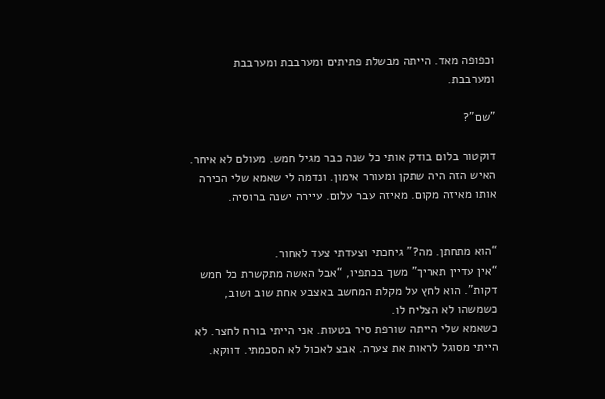וכפופה מאד. הייתה מבשלת פתיתים ומערבבת ומערבבת ומערבבת.

”שם”?

דוקטור בלום בודק אותי כל שנה כבר מגיל חמש. מעולם לא איחר. האיש הזה היה שתקן ומעורר אימון. ונדמה לי שאמא שלי הכירה אותו מאיזה מקום. מאיזה עבר עלום. עיירה ישנה ברוסיה.


“הוא מתחתן. מה?” גיחכתי וצעדתי צעד לאחור.
“אין עדיין תאריך” משך בכתפיו, “אבל האשה מתקשרת כל חמש דקות”. הוא לחץ על מקלת המחשב באצבע אחת שוב ושוב, כשמשהו לא הצליח לו.
כשאמא שלי הייתה שורפת סיר בטעות. אני הייתי בורח לחצר. לא הייתי מסוגל לראות את צערה. אבצ לאכול לא הסכמתי. דווקא.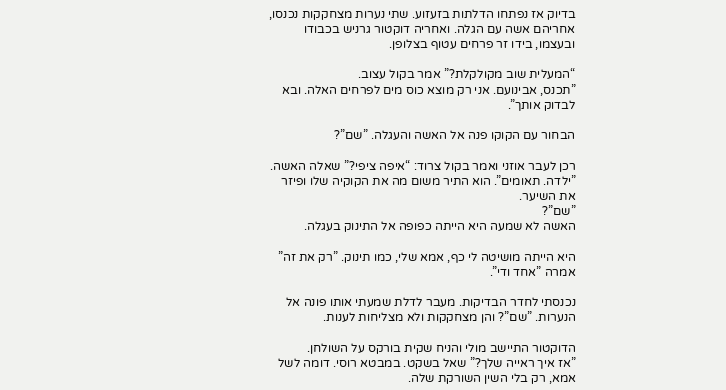בדיוק אז נפתחו הדלתות בזעזוע. שתי נערות מצחקקות נכנסו, אחריהם אשה עם הגלה. ואחריה דוקטור גרניש בכבודו ובעצמו, בידו זר פרחים עטוף בצלופן.

“המעלית שוב מקולקלת?” אמר בקול עצוב.
”תכנס, אבינועם. אני רק מוצא כוס מים לפרחים האלה. ובא לבדוק אותך”.

הבחור עם הקוקו פנה אל האשה והעגלה. ”שם”?

רכן לעבר אוזני ואמר בקול צרוד: “איפה ציפי?” שאלה האשה.
”ילדה. תאומים”. הוא התיר משום מה את הקוקיה שלו ופיזר את השיער.
”שם”?
האשה לא שמעה היא הייתה כפופה אל התינוק בעגלה.

היא הייתה מושיטה לי כף, אמא שלי, כמו תינוק. ”רק את זה” אמרה ”אחד ודי”.

נכנסתי לחדר הבדיקות. מעבר לדלת שמעתי אותו פונה אל הנערות. ”שם”? והן מצחקקות ולא מצליחות לענות.

הדוקטור התיישב מולי והניח שקית בורקס על השולחן.
”אז איך ראייה שלך?” שאל בשקט. במבטא רוסי. דומה לשל אמא, רק בלי השין השורקת שלה.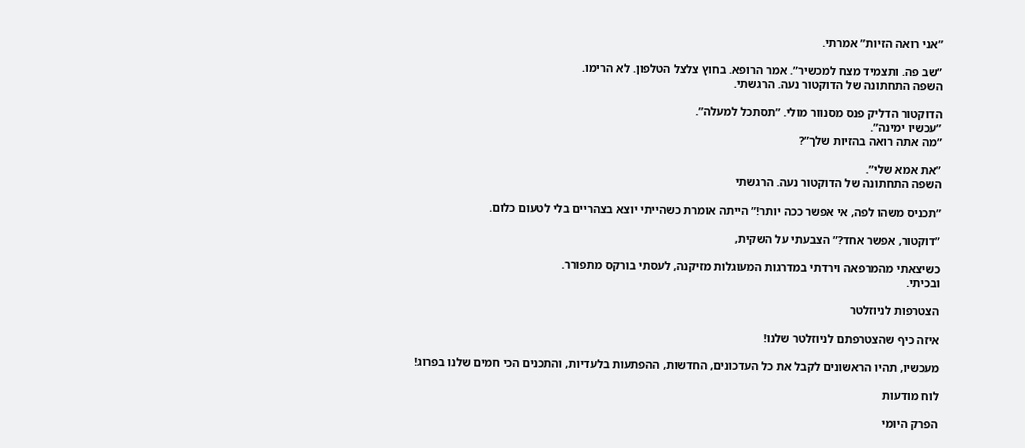”אני רואה הזיות” אמרתי.

”שב פה. ותצמיד מצח למכשיר”. אמר הרופא. בחוץ צלצל הטלפון. לא הרימו.
השפה התחתונה של הדוקטור נעה. הרגשתי.

הדוקטור הדליק פנס מסנוור מולי. ”תסתכל למעלה”.
”עכשיו ימינה”.
”מה אתה רואה בהזיות שלך”?

”את אמא שלי”.
השפה התחתונה של הדוקטור נעה. הרגשתי

”תכניס משהו לפה, אי אפשר ככה יותר!” הייתה אומרת כשהייתי יוצא בצהריים בלי לטעום כלום.

”דוקטור, אפשר אחד?” הצבעתי על השקית,

כשיצאתי מהמרפאה וירדתי במדרגות המעוגלות מזיקנה, לעסתי בורקס מתפורר.
ובכיתי.

הצטרפות לניוזלטר

איזה כיף שהצטרפתם לניוזלטר שלנו!

מעכשיו, תהיו הראשונים לקבל את כל העדכונים, החדשות, ההפתעות בלעדיות, והתכנים הכי חמים שלנו בפרוג!

לוח מודעות

הפרק היומי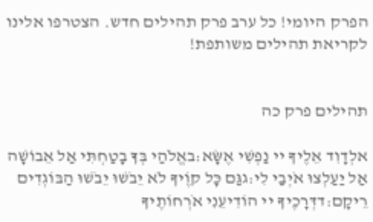הפרק היומי! כל ערב פרק תהילים חדש. הצטרפו אלינו לקריאת תהילים משותפת!


תהילים פרק כה

אלְדָוִד אֵלֶיךָ יי נַפְשִׁי אֶשָּׂא:באֱלֹהַי בְּךָ בָטַחְתִּי אַל אֵבוֹשָׁה אַל יַעַלְצוּ אֹיְבַי לִי:גגַּם כָּל קוֶֹיךָ לֹא יֵבֹשׁוּ יֵבֹשׁוּ הַבּוֹגְדִים רֵיקָם:דדְּרָכֶיךָ יי הוֹדִיעֵנִי אֹרְחוֹתֶיךָ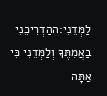לַמְּדֵנִי:ההַדְרִיכֵנִי בַאֲמִתֶּךָ וְלַמְּדֵנִי כִּי אַתָּה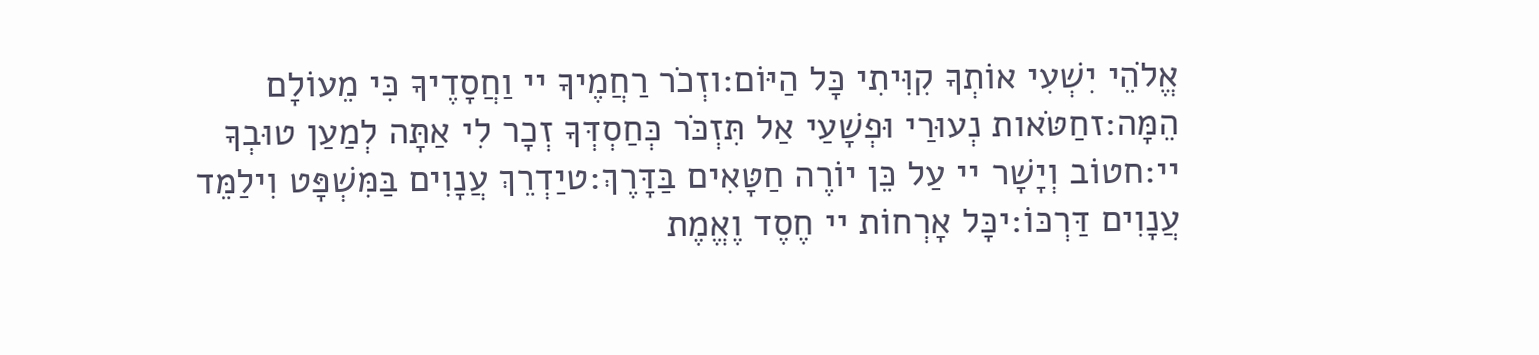אֱלֹהֵי יִשְׁעִי אוֹתְךָ קִוִּיתִי כָּל הַיּוֹם:וזְכֹר רַחֲמֶיךָ יי וַחֲסָדֶיךָ כִּי מֵעוֹלָם הֵמָּה:זחַטֹּאות נְעוּרַי וּפְשָׁעַי אַל תִּזְכֹּר כְּחַסְדְּךָ זְכָר לִי אַתָּה לְמַעַן טוּבְךָ יי:חטוֹב וְיָשָׁר יי עַל כֵּן יוֹרֶה חַטָּאִים בַּדָּרֶךְ:טיַדְרֵךְ עֲנָוִים בַּמִּשְׁפָּט וִילַמֵּד עֲנָוִים דַּרְכּוֹ:יכָּל אָרְחוֹת יי חֶסֶד וֶאֱמֶת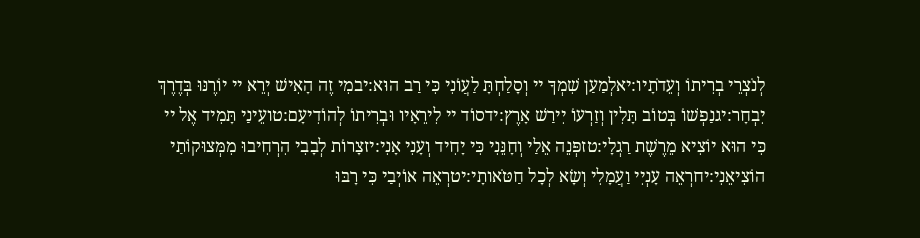לְנֹצְרֵי בְרִיתוֹ וְעֵדֹתָיו:יאלְמַעַן שִׁמְךָ יי וְסָלַחְתָּ לַעֲוֹנִי כִּי רַב הוּא:יבמִי זֶה הָאִישׁ יְרֵא יי יוֹרֶנּוּ בְּדֶרֶךְ יִבְחָר:יגנַפְשׁוֹ בְּטוֹב תָּלִין וְזַרְעוֹ יִירַשׁ אָרֶץ:ידסוֹד יי לִירֵאָיו וּבְרִיתוֹ לְהוֹדִיעָם:טועֵינַי תָּמִיד אֶל יי כִּי הוּא יוֹצִיא מֵרֶשֶׁת רַגְלָי:טזפְּנֵה אֵלַי וְחָנֵּנִי כִּי יָחִיד וְעָנִי אָנִי:יזצָרוֹת לְבָבִי הִרְחִיבוּ מִמְּצוּקוֹתַי הוֹצִיאֵנִי:יחרְאֵה עָנְיִי וַעֲמָלִי וְשָׂא לְכָל חַטֹּאותָי:יטרְאֵה אוֹיְבַי כִּי רָבּוּ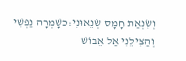וְשִׂנְאַת חָמָס שְׂנֵאוּנִי:כשָׁמְרָה נַפְשִׁי וְהַצִּילֵנִי אַל אֵבוֹשׁ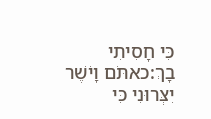כִּי חָסִיתִי בָךְ:כאתֹּם וָיֹשֶׁר יִצְּרוּנִי כִּי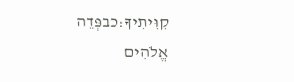קִוִּיתִיךָ:כבפְּדֵה אֱלֹהִים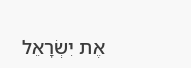אֶת יִשְׂרָאֵל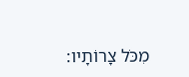מִכֹּל צָרוֹתָיו: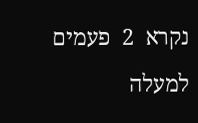נקרא  2  פעמים
למעלה